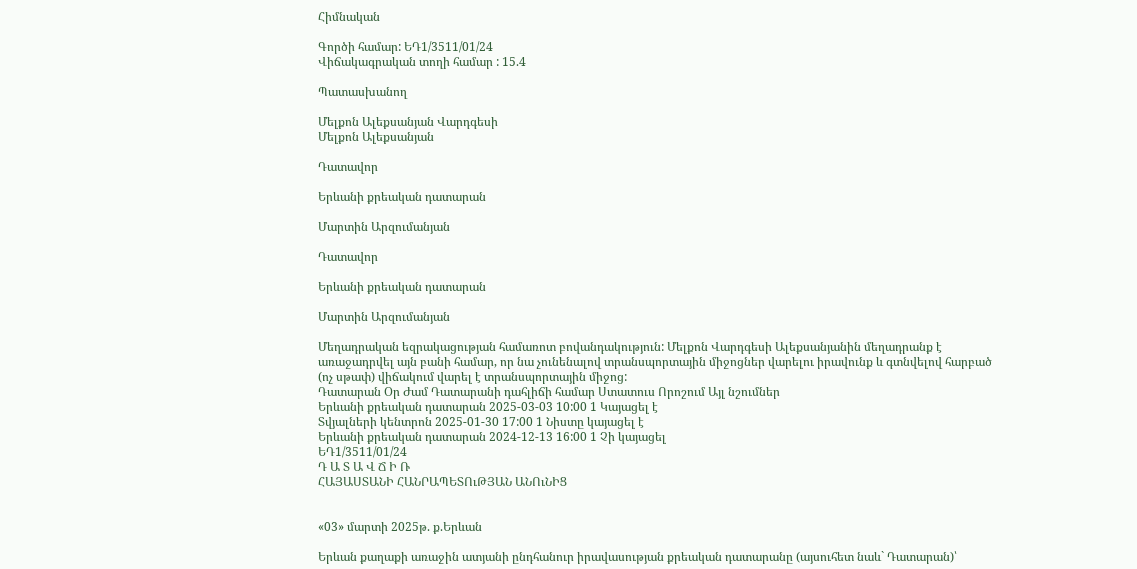Հիմնական

Գործի համար: ԵԴ1/3511/01/24
Վիճակագրական տողի համար : 15.4

Պատասխանող

Մելքոն Ալեքսանյան Վարդգեսի
Մելքոն Ալեքսանյան

Դատավոր

Երևանի քրեական դատարան

Մարտին Արզումանյան

Դատավոր

Երևանի քրեական դատարան

Մարտին Արզումանյան

Մեղադրական եզրակացության համառոտ բովանդակություն: Մելքոն Վարդգեսի Ալեքսանյանին մեղադրանք է առաջադրվել այն բանի համար, որ նա չունենալով տրանսպորտային միջոցներ վարելու իրավունք և գտնվելով հարբած (ոչ սթափ) վիճակում վարել է տրանսպորտային միջոց:
Դատարան Օր Ժամ Դատարանի դահլիճի համար Ստատուս Որոշում Այլ նշումներ
Երևանի քրեական դատարան 2025-03-03 10:00 1 Կայացել է
Տվյալների կենտրոն 2025-01-30 17:00 1 Նիստը կայացել է
Երևանի քրեական դատարան 2024-12-13 16:00 1 Չի կայացել
ԵԴ1/3511/01/24
Դ Ա Տ Ա Վ Ճ Ի Ռ
ՀԱՅԱՍՏԱՆԻ ՀԱՆՐԱՊԵՏՈւԹՅԱՆ ԱՆՈւՆԻՑ


«03» մարտի 2025թ. ք.Երևան

Երևան քաղաքի առաջին ատյանի ընդհանուր իրավասության քրեական դատարանը (այսուհետ նաև` Դատարան)՝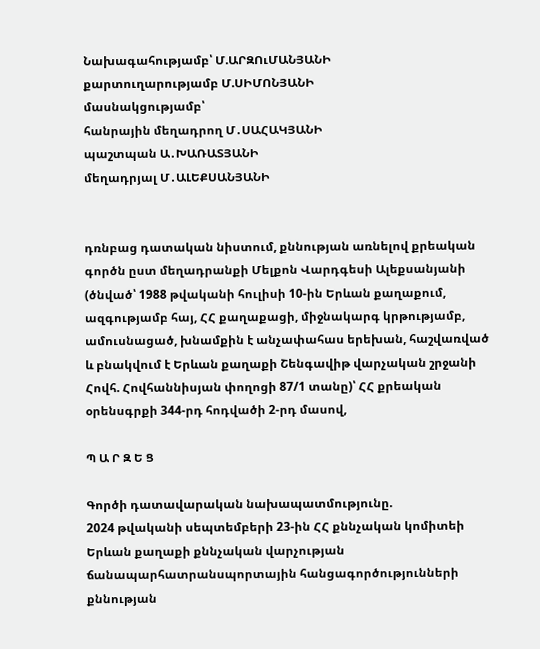Նախագահությամբ՝ Մ.ԱՐԶՈւՄԱՆՅԱՆԻ
քարտուղարությամբ Մ.ՍԻՄՈՆՅԱՆԻ
մասնակցությամբ՝
հանրային մեղադրող Մ․ՍԱՀԱԿՅԱՆԻ
պաշտպան Ա․ԽԱՌԱՏՅԱՆԻ
մեղադրյալ Մ․ԱԼԵՔՍԱՆՅԱՆԻ


դռնբաց դատական նիստում, քննության առնելով քրեական գործն ըստ մեղադրանքի Մելքոն Վարդգեսի Ալեքսանյանի (ծնված՝ 1988 թվականի հուլիսի 10-ին Երևան քաղաքում, ազգությամբ հայ, ՀՀ քաղաքացի, միջնակարգ կրթությամբ, ամուսնացած, խնամքին է անչափահաս երեխան, հաշվառված և բնակվում է Երևան քաղաքի Շենգավիթ վարչական շրջանի Հովհ. Հովհաննիսյան փողոցի 87/1 տանը)՝ ՀՀ քրեական օրենսգրքի 344-րդ հոդվածի 2-րդ մասով,

Պ Ա Ր Զ Ե Ց

Գործի դատավարական նախապատմությունը.
2024 թվականի սեպտեմբերի 23-ին ՀՀ քննչական կոմիտեի Երևան քաղաքի քննչական վարչության ճանապարհատրանսպորտային հանցագործությունների քննության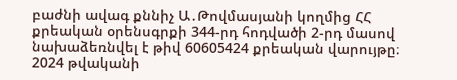բաժնի ավագ քննիչ Ա․Թովմասյանի կողմից ՀՀ քրեական օրենսգրքի 344-րդ հոդվածի 2-րդ մասով նախաձեռնվել է թիվ 60605424 քրեական վարույթը։
2024 թվականի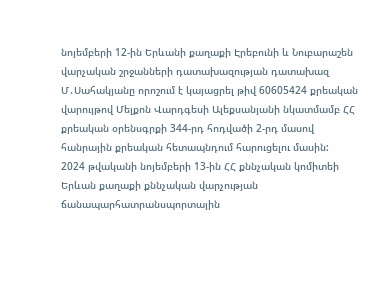նոյեմբերի 12-ին Երևանի քաղաքի Էրեբունի և Նուբարաշեն վարչական շրջանների դատախազության դատախազ Մ․Սահակյանը որոշում է կայացրել թիվ 60605424 քրեական վարույթով Մելքոն Վարդգեսի Ալեքսանյանի նկատմամբ ՀՀ քրեական օրենսգրքի 344-րդ հոդվածի 2-րդ մասով հանրային քրեական հետապնդում հարուցելու մասին:
2024 թվականի նոյեմբերի 13-ին ՀՀ քննչական կոմիտեի Երևան քաղաքի քննչական վարչության ճանապարհատրանսպորտային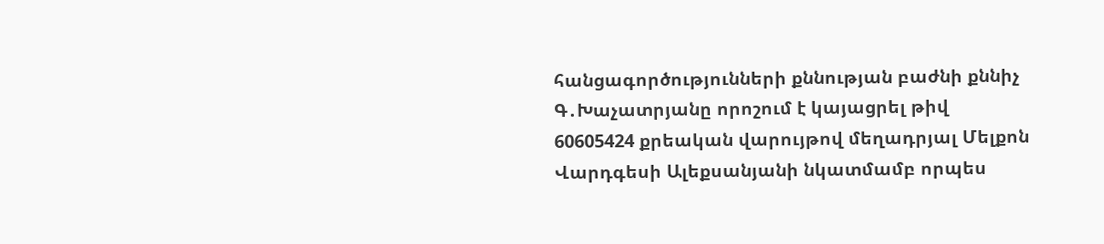հանցագործությունների քննության բաժնի քննիչ Գ․Խաչատրյանը որոշում է կայացրել թիվ 60605424 քրեական վարույթով մեղադրյալ Մելքոն Վարդգեսի Ալեքսանյանի նկատմամբ որպես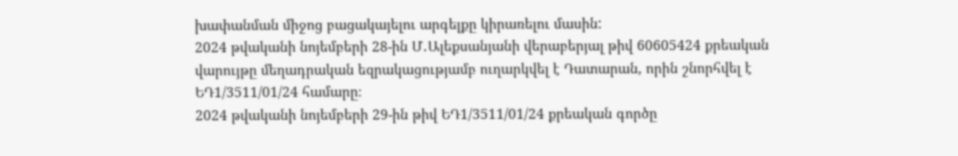խափանման միջոց բացակայելու արգելքը կիրառելու մասին:
2024 թվականի նոյեմբերի 28-ին Մ․Ալեքսանյանի վերաբերյալ թիվ 60605424 քրեական վարույթը մեղադրական եզրակացությամբ ուղարկվել է Դատարան, որին շնորհվել է ԵԴ1/3511/01/24 համարը։
2024 թվականի նոյեմբերի 29-ին թիվ ԵԴ1/3511/01/24 քրեական գործը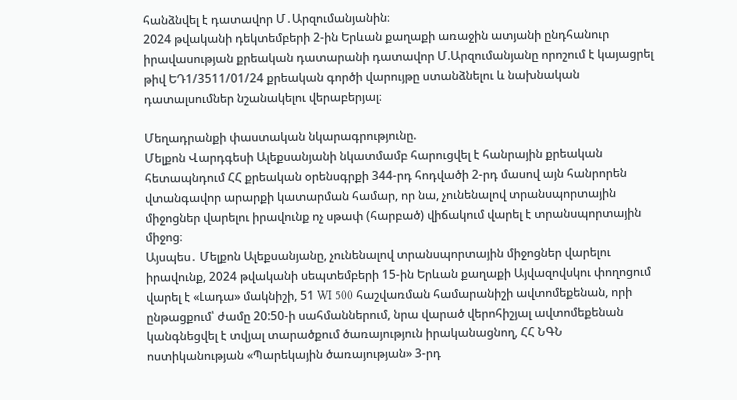հանձնվել է դատավոր Մ․Արզումանյանին։
2024 թվականի դեկտեմբերի 2-ին Երևան քաղաքի առաջին ատյանի ընդհանուր իրավասության քրեական դատարանի դատավոր Մ.Արզումանյանը որոշում է կայացրել թիվ ԵԴ1/3511/01/24 քրեական գործի վարույթը ստանձնելու և նախնական դատալսումներ նշանակելու վերաբերյալ։

Մեղադրանքի փաստական նկարագրությունը.
Մելքոն Վարդգեսի Ալեքսանյանի նկատմամբ հարուցվել է հանրային քրեական հետապնդում ՀՀ քրեական օրենսգրքի 344-րդ հոդվածի 2-րդ մասով այն հանրորեն վտանգավոր արարքի կատարման համար, որ նա, չունենալով տրանսպորտային միջոցներ վարելու իրավունք ոչ սթափ (հարբած) վիճակում վարել է տրանսպորտային միջոց։
Այսպես․ Մելքոն Ալեքսանյանը, չունենալով տրանսպորտային միջոցներ վարելու իրավունք, 2024 թվականի սեպտեմբերի 15-ին Երևան քաղաքի Այվազովսկու փողոցում վարել է «Լադա» մակնիշի, 51 WI 500 հաշվառման համարանիշի ավտոմեքենան, որի ընթացքում՝ ժամը 20:50-ի սահմաններում, նրա վարած վերոհիշյալ ավտոմեքենան կանգնեցվել է տվյալ տարածքում ծառայություն իրականացնող, ՀՀ ՆԳՆ ոստիկանության «Պարեկային ծառայության» 3-րդ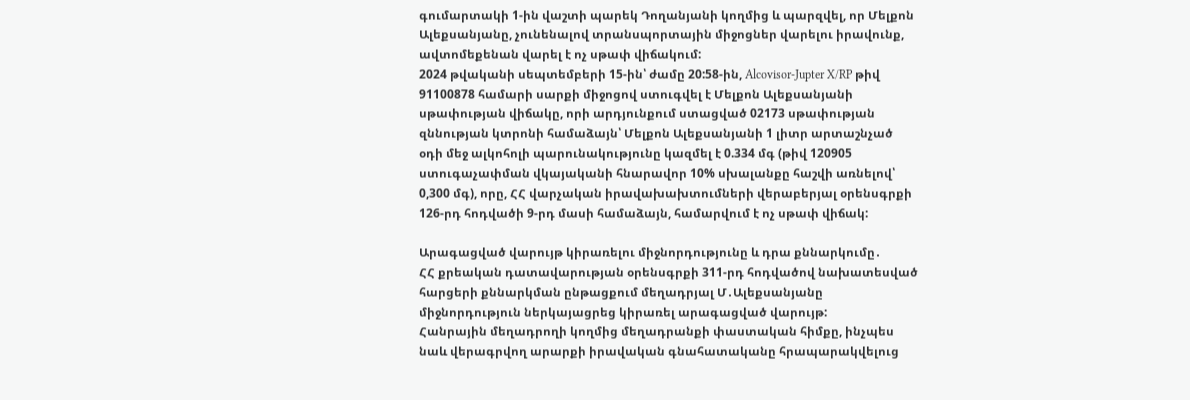գումարտակի 1-ին վաշտի պարեկ Դողանյանի կողմից և պարզվել, որ Մելքոն Ալեքսանյանը, չունենալով տրանսպորտային միջոցներ վարելու իրավունք, ավտոմեքենան վարել է ոչ սթափ վիճակում:
2024 թվականի սեպտեմբերի 15-ին՝ ժամը 20:58-ին, Alcovisor-Jupter X/RP թիվ 91100878 համարի սարքի միջոցով ստուգվել է Մելքոն Ալեքսանյանի սթափության վիճակը, որի արդյունքում ստացված 02173 սթափության զննության կտրոնի համաձայն՝ Մելքոն Ալեքսանյանի 1 լիտր արտաշնչած օդի մեջ ալկոհոլի պարունակությունը կազմել է 0.334 մգ (թիվ 120905 ստուգաչափման վկայականի հնարավոր 10% սխալանքը հաշվի առնելով՝ 0,300 մգ), որը, ՀՀ վարչական իրավախախտումների վերաբերյալ օրենսգրքի 126-րդ հոդվածի 9-րդ մասի համաձայն, համարվում է ոչ սթափ վիճակ:

Արագացված վարույթ կիրառելու միջնորդությունը և դրա քննարկումը․
ՀՀ քրեական դատավարության օրենսգրքի 311-րդ հոդվածով նախատեսված հարցերի քննարկման ընթացքում մեղադրյալ Մ․Ալեքսանյանը միջնորդություն ներկայացրեց կիրառել արագացված վարույթ:
Հանրային մեղադրողի կողմից մեղադրանքի փաստական հիմքը, ինչպես նաև վերագրվող արարքի իրավական գնահատականը հրապարակվելուց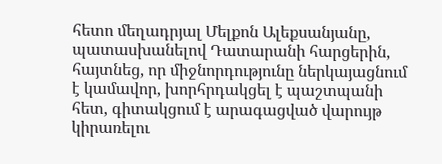հետո մեղադրյալ Մելքոն Ալեքսանյանը, պատասխանելով Դատարանի հարցերին, հայտնեց, որ միջնորդությունը ներկայացնում է կամավոր, խորհրդակցել է պաշտպանի հետ, գիտակցում է արագացված վարույթ կիրառելու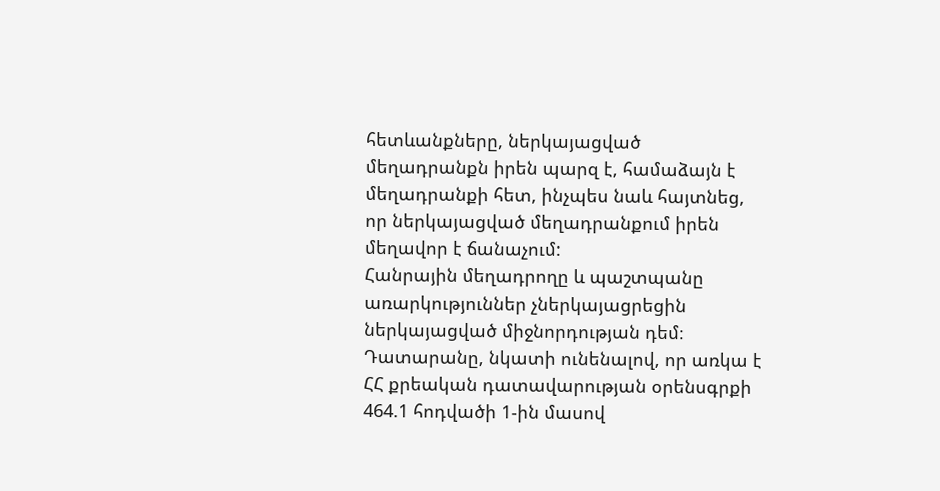հետևանքները, ներկայացված մեղադրանքն իրեն պարզ է, համաձայն է մեղադրանքի հետ, ինչպես նաև հայտնեց, որ ներկայացված մեղադրանքում իրեն մեղավոր է ճանաչում:
Հանրային մեղադրողը և պաշտպանը առարկություններ չներկայացրեցին ներկայացված միջնորդության դեմ։
Դատարանը, նկատի ունենալով, որ առկա է ՀՀ քրեական դատավարության օրենսգրքի 464.1 հոդվածի 1-ին մասով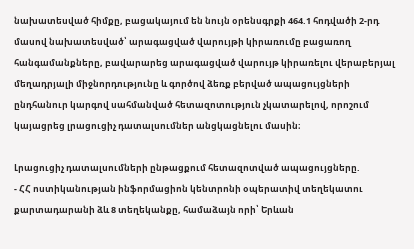նախատեսված հիմքը, բացակայում են նույն օրենսգրքի 464.1 հոդվածի 2-րդ մասով նախատեսված՝ արագացված վարույթի կիրառումը բացառող հանգամանքները, բավարարեց արագացված վարույթ կիրառելու վերաբերյալ մեղադրյալի միջնորդությունը և գործով ձեռք բերված ապացույցների ընդհանուր կարգով սահմանված հետազոտություն չկատարելով, որոշում կայացրեց լրացուցիչ դատալսումներ անցկացնելու մասին։

Լրացուցիչ դատալսումների ընթացքում հետազոտված ապացույցները.
- ՀՀ ոստիկանության ինֆորմացիոն կենտրոնի օպերատիվ տեղեկատու քարտադարանի ձև 8 տեղեկանքը, համաձայն որի՝ Երևան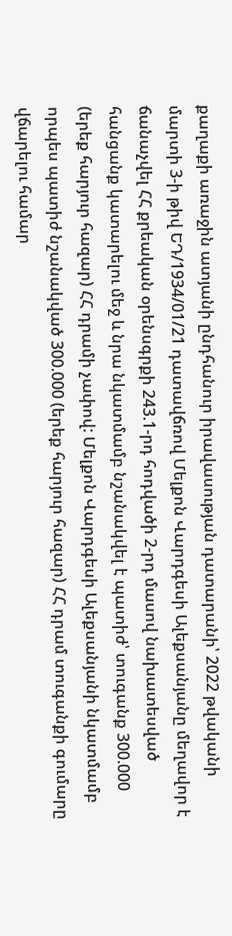քաղաքի առաջին ատյանի ընդհանուր իրավասության դատարանի՝ 2022 թվականի մարտի 3-ի թիվ ԵԴ/1934/01/21 դատավճռով Մելքոն Վարդգեսի Ալեքսանյանը մեղավոր է ճանաչվել ՀՀ քրեական օրենսգրքի 243.1-րդ հոդվածի 2-րդ մասով նախատեսված հանցանք կատարելու մեջ և նրա նկատմամբ նշանակվել է պատիժ՝ տուգանք 300.000 (երեք հարյուր հազար) ՀՀ դրամի չափով: Մելքոն Վարդգեսի Ալեքսանյանի նկատմամբ որպես պատիժ նշանակված 300.000 (երեք հարյուր հազար) ՀՀ դրամ տուգանքի գումարը վճարելու համար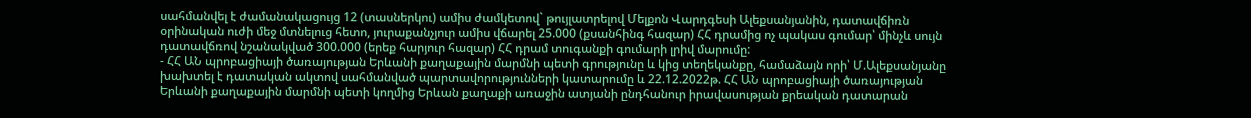սահմանվել է ժամանակացույց 12 (տասներկու) ամիս ժամկետով` թույլատրելով Մելքոն Վարդգեսի Ալեքսանյանին, դատավճիռն օրինական ուժի մեջ մտնելուց հետո, յուրաքանչյուր ամիս վճարել 25.000 (քսանհինգ հազար) ՀՀ դրամից ոչ պակաս գումար՝ մինչև սույն դատավճռով նշանակված 300.000 (երեք հարյուր հազար) ՀՀ դրամ տուգանքի գումարի լրիվ մարումը:
- ՀՀ ԱՆ պրոբացիայի ծառայության Երևանի քաղաքային մարմնի պետի գրությունը և կից տեղեկանքը, համաձայն որի՝ Մ.Ալեքսանյանը խախտել է դատական ակտով սահմանված պարտավորությունների կատարումը և 22.12.2022թ. ՀՀ ԱՆ պրոբացիայի ծառայության Երևանի քաղաքային մարմնի պետի կողմից Երևան քաղաքի առաջին ատյանի ընդհանուր իրավասության քրեական դատարան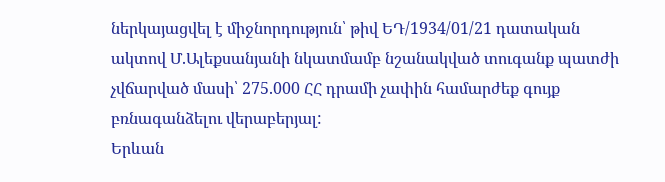ներկայացվել է միջնորդություն՝ թիվ ԵԴ/1934/01/21 դատական ակտով Մ.Ալեքսանյանի նկատմամբ նշանակված տուգանք պատժի չվճարված մասի՝ 275.000 ՀՀ դրամի չափին համարժեք գույք բռնագանձելու վերաբերյալ:
Երևան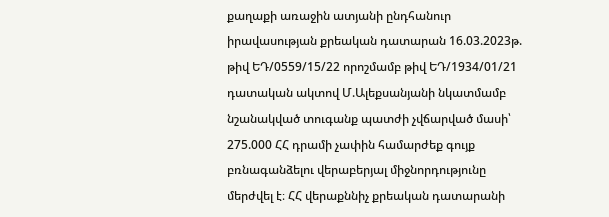քաղաքի առաջին ատյանի ընդհանուր իրավասության քրեական դատարան 16.03.2023թ. թիվ ԵԴ/0559/15/22 որոշմամբ թիվ ԵԴ/1934/01/21 դատական ակտով Մ.Ալեքսանյանի նկատմամբ նշանակված տուգանք պատժի չվճարված մասի՝ 275.000 ՀՀ դրամի չափին համարժեք գույք բռնագանձելու վերաբերյալ միջնորդությունը մերժվել է։ ՀՀ վերաքննիչ քրեական դատարանի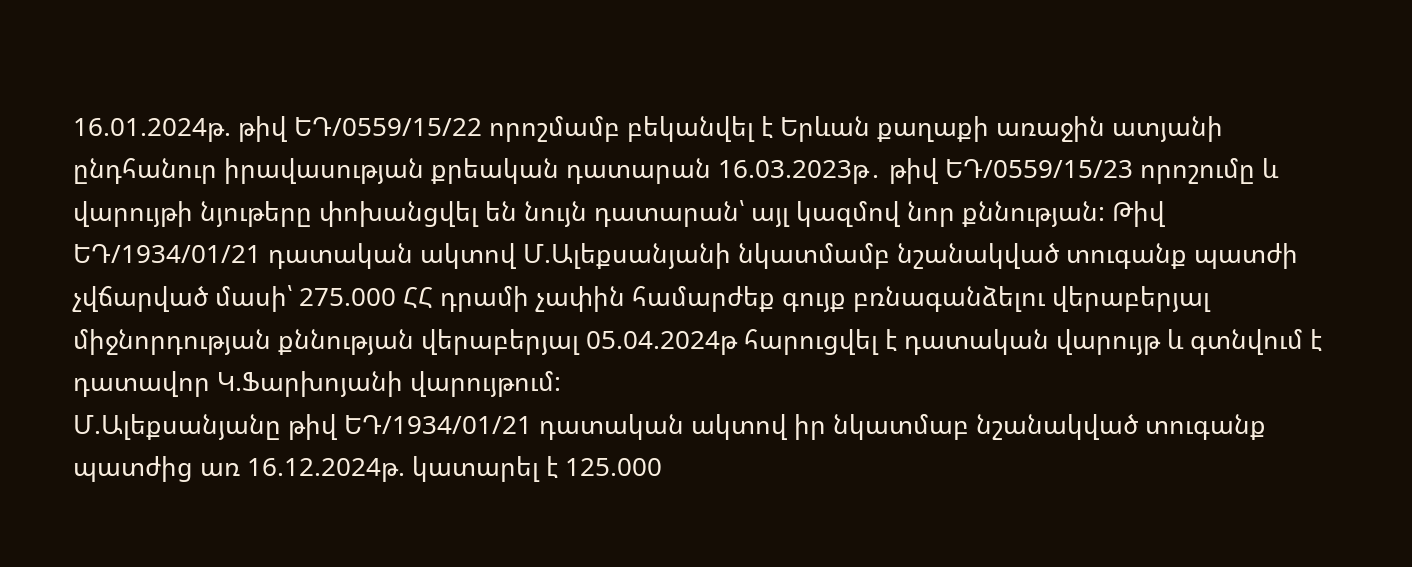16.01.2024թ. թիվ ԵԴ/0559/15/22 որոշմամբ բեկանվել է Երևան քաղաքի առաջին ատյանի ընդհանուր իրավասության քրեական դատարան 16.03.2023թ․ թիվ ԵԴ/0559/15/23 որոշումը և վարույթի նյութերը փոխանցվել են նույն դատարան՝ այլ կազմով նոր քննության: Թիվ ԵԴ/1934/01/21 դատական ակտով Մ.Ալեքսանյանի նկատմամբ նշանակված տուգանք պատժի չվճարված մասի՝ 275.000 ՀՀ դրամի չափին համարժեք գույք բռնագանձելու վերաբերյալ միջնորդության քննության վերաբերյալ 05.04.2024թ հարուցվել է դատական վարույթ և գտնվում է դատավոր Կ.Ֆարխոյանի վարույթում:
Մ.Ալեքսանյանը թիվ ԵԴ/1934/01/21 դատական ակտով իր նկատմաբ նշանակված տուգանք պատժից առ 16.12.2024թ. կատարել է 125.000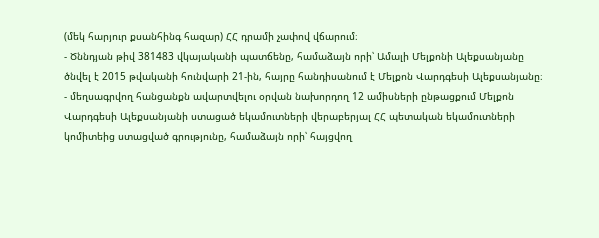(մեկ հարյուր քսանհինգ հազար) ՀՀ դրամի չափով վճարում։
- Ծննդյան թիվ 381483 վկայականի պատճենը, համաձայն որի՝ Ամալի Մելքոնի Ալեքսանյանը ծնվել է 2015 թվականի հունվարի 21-ին, հայրը հանդիսանում է Մելքոն Վարդգեսի Ալեքսանյանը։
- մեղսագրվող հանցանքն ավարտվելու օրվան նախորդող 12 ամիսների ընթացքում Մելքոն Վարդգեսի Ալեքսանյանի ստացած եկամուտների վերաբերյալ ՀՀ պետական եկամուտների կոմիտեից ստացված գրությունը, համաձայն որի՝ հայցվող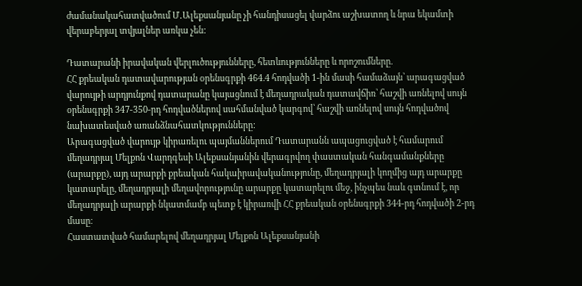ժամանակահատվածում Մ․Ալեքսանյանը չի հանդիսացել վարձու աշխատող և նրա եկամտի վերաբերյալ տվյալներ առկա չեն:

Դատարանի իրավական վերլուծությունները, հետևությունները և որոշումները.
ՀՀ քրեական դատավարության օրենսգրքի 464.4 հոդվածի 1-ին մասի համաձայն՝ արագացված վարույթի արդյունքով դատարանը կայացնում է մեղադրական դատավճիռ՝ հաշվի առնելով սույն օրենսգրքի 347-350-րդ հոդվածներով սահմանված կարգով՝ հաշվի առնելով սույն հոդվածով նախատեսված առանձնահատկությունները:
Արագացված վարույթ կիրառելու պայմաններում Դատարանն ապացուցված է համարում մեղադրյալ Մելքոն Վարդգեսի Ալեքսանյանին վերագրվող փաստական հանգամանքները (արարքը), այդ արարքի քրեական հակաիրավականությունը, մեղադրյալի կողմից այդ արարքը կատարելը, մեղադրյալի մեղավորությունը արարքը կատարելու մեջ, ինչպես նաև գտնում է, որ մեղադրյալի արարքի նկատմամբ պետք է կիրառվի ՀՀ քրեական օրենսգրքի 344-րդ հոդվածի 2-րդ մասը։
Հաստատված համարելով մեղադրյալ Մելքոն Ալեքսանյանի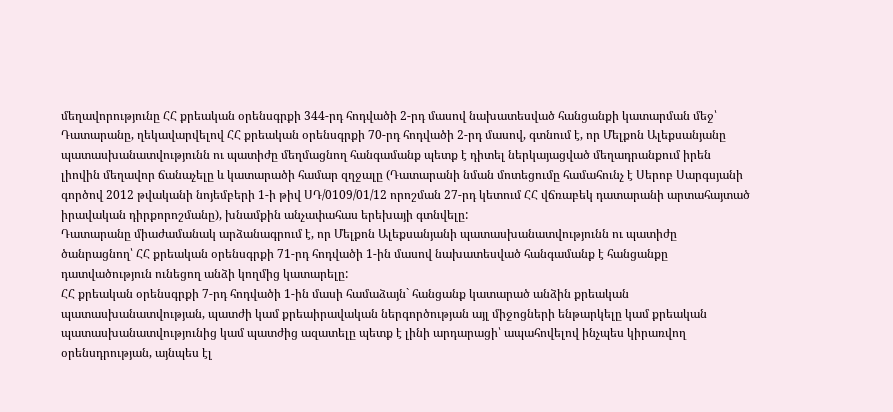մեղավորությունը ՀՀ քրեական օրենսգրքի 344-րդ հոդվածի 2-րդ մասով նախատեսված հանցանքի կատարման մեջ՝ Դատարանը, ղեկավարվելով ՀՀ քրեական օրենսգրքի 70-րդ հոդվածի 2-րդ մասով, գտնում է, որ Մելքոն Ալեքսանյանը պատասխանատվությունն ու պատիժը մեղմացնող հանգամանք պետք է դիտել ներկայացված մեղադրանքում իրեն լիովին մեղավոր ճանաչելը և կատարածի համար զղջալը (Դատարանի նման մոտեցումը համահունչ է Սերոբ Սարգսյանի գործով 2012 թվականի նոյեմբերի 1-ի թիվ ՍԴ/0109/01/12 որոշման 27-րդ կետում ՀՀ վճռաբեկ դատարանի արտահայտած իրավական դիրքորոշմանը), խնամքին անչափահաս երեխայի գտնվելը:
Դատարանը միաժամանակ արձանագրում է, որ Մելքոն Ալեքսանյանի պատասխանատվությունն ու պատիժը ծանրացնող՝ ՀՀ քրեական օրենսգրքի 71-րդ հոդվածի 1-ին մասով նախատեսված հանգամանք է հանցանքը դատվածություն ունեցող անձի կողմից կատարելը:
ՀՀ քրեական օրենսգրքի 7-րդ հոդվածի 1-ին մասի համաձայն` հանցանք կատարած անձին քրեական պատասխանատվության, պատժի կամ քրեաիրավական ներգործության այլ միջոցների ենթարկելը կամ քրեական պատասխանատվությունից կամ պատժից ազատելը պետք է լինի արդարացի՝ ապահովելով ինչպես կիրառվող օրենսդրության, այնպես էլ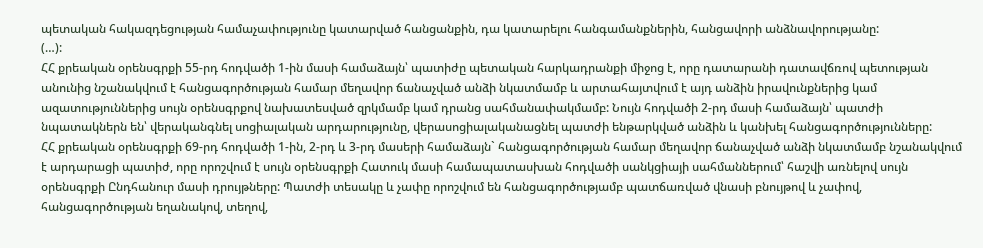պետական հակազդեցության համաչափությունը կատարված հանցանքին, դա կատարելու հանգամանքներին, հանցավորի անձնավորությանը:
(…):
ՀՀ քրեական օրենսգրքի 55-րդ հոդվածի 1-ին մասի համաձայն՝ պատիժը պետական հարկադրանքի միջոց է, որը դատարանի դատավճռով պետության անունից նշանակվում է հանցագործության համար մեղավոր ճանաչված անձի նկատմամբ և արտահայտվում է այդ անձին իրավունքներից կամ ազատություններից սույն օրենսգրքով նախատեսված զրկմամբ կամ դրանց սահմանափակմամբ: Նույն հոդվածի 2-րդ մասի համաձայն՝ պատժի նպատակներն են՝ վերականգնել սոցիալական արդարությունը, վերասոցիալականացնել պատժի ենթարկված անձին և կանխել հանցագործությունները:
ՀՀ քրեական օրենսգրքի 69-րդ հոդվածի 1-ին, 2-րդ և 3-րդ մասերի համաձայն` հանցագործության համար մեղավոր ճանաչված անձի նկատմամբ նշանակվում է արդարացի պատիժ, որը որոշվում է սույն օրենսգրքի Հատուկ մասի համապատասխան հոդվածի սանկցիայի սահմաններում՝ հաշվի առնելով սույն օրենսգրքի Ընդհանուր մասի դրույթները: Պատժի տեսակը և չափը որոշվում են հանցագործությամբ պատճառված վնասի բնույթով և չափով, հանցագործության եղանակով, տեղով,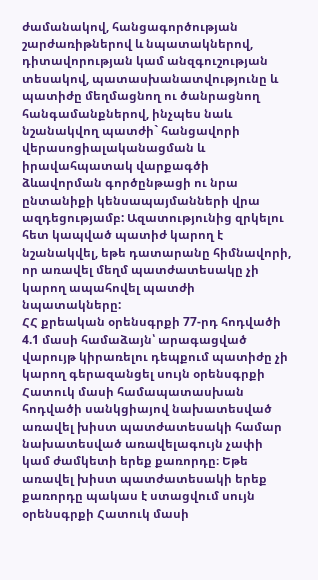ժամանակով, հանցագործության շարժառիթներով և նպատակներով, դիտավորության կամ անզգուշության տեսակով, պատասխանատվությունը և պատիժը մեղմացնող ու ծանրացնող հանգամանքներով, ինչպես նաև նշանակվող պատժի` հանցավորի վերասոցիալականացման և իրավահպատակ վարքագծի ձևավորման գործընթացի ու նրա ընտանիքի կենսապայմանների վրա ազդեցությամբ: Ազատությունից զրկելու հետ կապված պատիժ կարող է նշանակվել, եթե դատարանը հիմնավորի, որ առավել մեղմ պատժատեսակը չի կարող ապահովել պատժի նպատակները:
ՀՀ քրեական օրենսգրքի 77-րդ հոդվածի 4.1 մասի համաձայն՝ արագացված վարույթ կիրառելու դեպքում պատիժը չի կարող գերազանցել սույն օրենսգրքի Հատուկ մասի համապատասխան հոդվածի սանկցիայով նախատեսված առավել խիստ պատժատեսակի համար նախատեսված առավելագույն չափի կամ ժամկետի երեք քառորդը։ Եթե առավել խիստ պատժատեսակի երեք քառորդը պակաս է ստացվում սույն օրենսգրքի Հատուկ մասի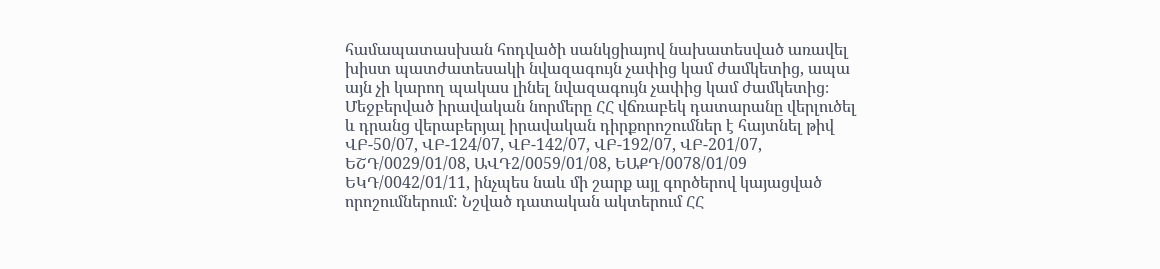համապատասխան հոդվածի սանկցիայով նախատեսված առավել խիստ պատժատեսակի նվազագույն չափից կամ ժամկետից, ապա այն չի կարող պակաս լինել նվազագույն չափից կամ ժամկետից։
Մեջբերված իրավական նորմերը ՀՀ վճռաբեկ դատարանը վերլուծել և դրանց վերաբերյալ իրավական դիրքորոշումներ է հայտնել թիվ ՎԲ-50/07, ՎԲ-124/07, ՎԲ-142/07, ՎԲ-192/07, ՎԲ-201/07, ԵՇԴ/0029/01/08, ԱՎԴ2/0059/01/08, ԵԱՔԴ/0078/01/09 ԵԿԴ/0042/01/11, ինչպես նաև մի շարք այլ գործերով կայացված որոշումներում: Նշված դատական ակտերում ՀՀ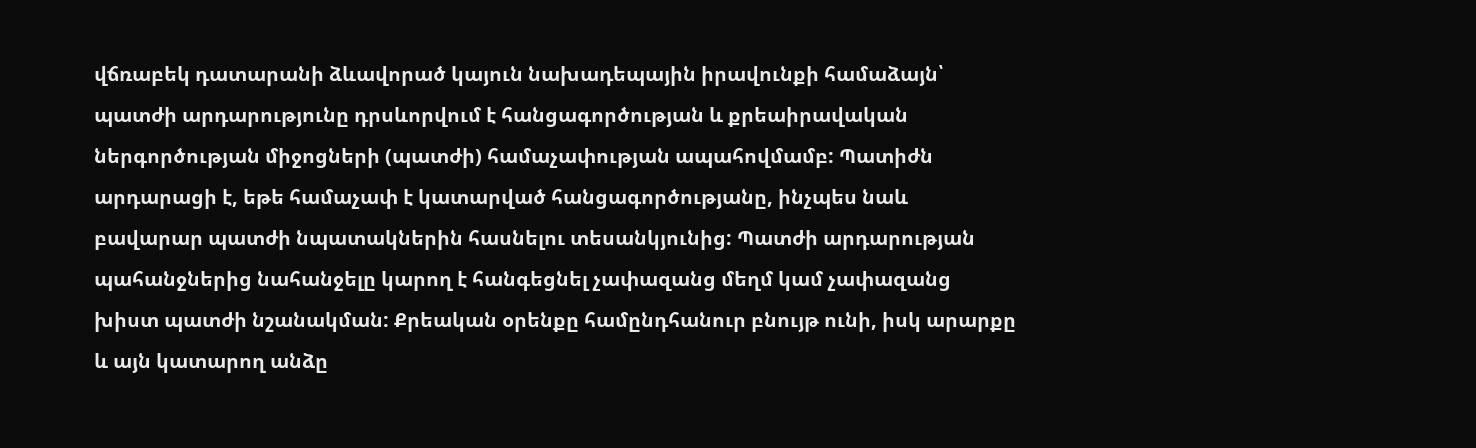վճռաբեկ դատարանի ձևավորած կայուն նախադեպային իրավունքի համաձայն՝ պատժի արդարությունը դրսևորվում է հանցագործության և քրեաիրավական ներգործության միջոցների (պատժի) համաչափության ապահովմամբ: Պատիժն արդարացի է, եթե համաչափ է կատարված հանցագործությանը, ինչպես նաև բավարար պատժի նպատակներին հասնելու տեսանկյունից: Պատժի արդարության պահանջներից նահանջելը կարող է հանգեցնել չափազանց մեղմ կամ չափազանց խիստ պատժի նշանակման: Քրեական օրենքը համընդհանուր բնույթ ունի, իսկ արարքը և այն կատարող անձը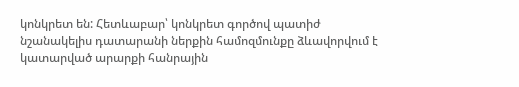կոնկրետ են: Հետևաբար՝ կոնկրետ գործով պատիժ նշանակելիս դատարանի ներքին համոզմունքը ձևավորվում է կատարված արարքի հանրային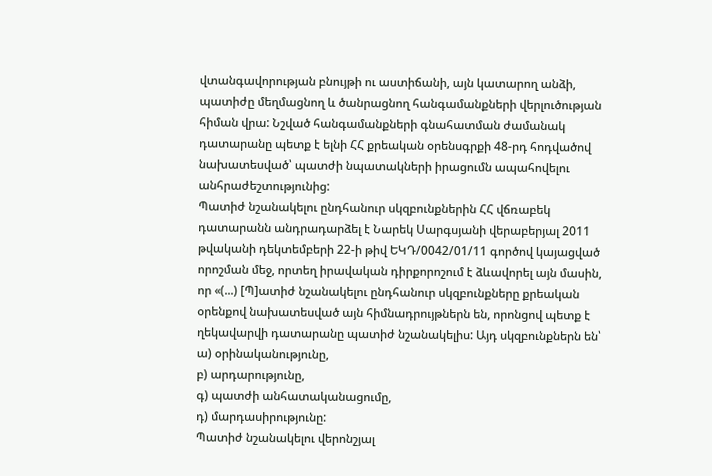վտանգավորության բնույթի ու աստիճանի, այն կատարող անձի, պատիժը մեղմացնող և ծանրացնող հանգամանքների վերլուծության հիման վրա: Նշված հանգամանքների գնահատման ժամանակ դատարանը պետք է ելնի ՀՀ քրեական օրենսգրքի 48-րդ հոդվածով նախատեսված՝ պատժի նպատակների իրացումն ապահովելու անհրաժեշտությունից:
Պատիժ նշանակելու ընդհանուր սկզբունքներին ՀՀ վճռաբեկ դատարանն անդրադարձել է Նարեկ Սարգսյանի վերաբերյալ 2011 թվականի դեկտեմբերի 22-ի թիվ ԵԿԴ/0042/01/11 գործով կայացված որոշման մեջ, որտեղ իրավական դիրքորոշում է ձևավորել այն մասին, որ «(...) [Պ]ատիժ նշանակելու ընդհանուր սկզբունքները քրեական օրենքով նախատեսված այն հիմնադրույթներն են, որոնցով պետք է ղեկավարվի դատարանը պատիժ նշանակելիս: Այդ սկզբունքներն են՝
ա) օրինականությունը,
բ) արդարությունը,
գ) պատժի անհատականացումը,
դ) մարդասիրությունը:
Պատիժ նշանակելու վերոնշյալ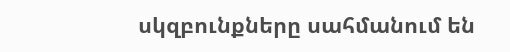սկզբունքները սահմանում են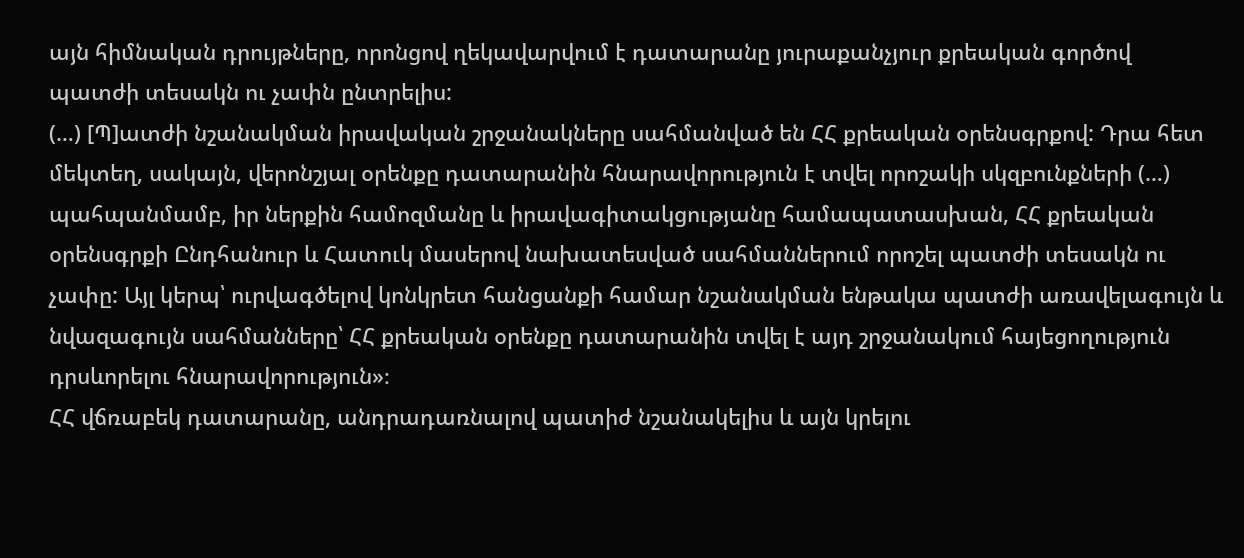այն հիմնական դրույթները, որոնցով ղեկավարվում է դատարանը յուրաքանչյուր քրեական գործով պատժի տեսակն ու չափն ընտրելիս:
(…) [Պ]ատժի նշանակման իրավական շրջանակները սահմանված են ՀՀ քրեական օրենսգրքով: Դրա հետ մեկտեղ, սակայն, վերոնշյալ օրենքը դատարանին հնարավորություն է տվել որոշակի սկզբունքների (…) պահպանմամբ, իր ներքին համոզմանը և իրավագիտակցությանը համապատասխան, ՀՀ քրեական օրենսգրքի Ընդհանուր և Հատուկ մասերով նախատեսված սահմաններում որոշել պատժի տեսակն ու չափը: Այլ կերպ՝ ուրվագծելով կոնկրետ հանցանքի համար նշանակման ենթակա պատժի առավելագույն և նվազագույն սահմանները՝ ՀՀ քրեական օրենքը դատարանին տվել է այդ շրջանակում հայեցողություն դրսևորելու հնարավորություն»։
ՀՀ վճռաբեկ դատարանը, անդրադառնալով պատիժ նշանակելիս և այն կրելու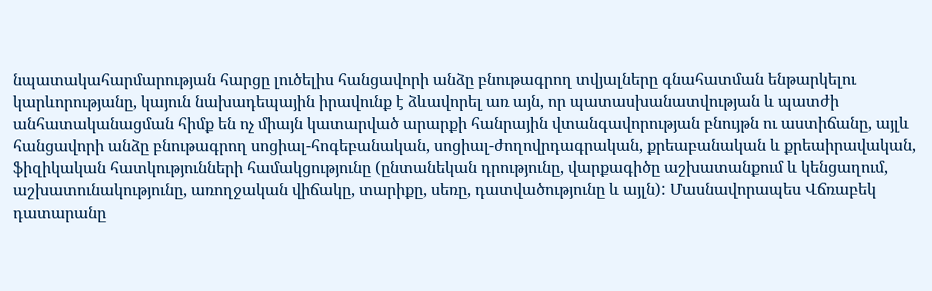նպատակահարմարության հարցը լուծելիս հանցավորի անձը բնութագրող տվյալները գնահատման ենթարկելու կարևորությանը, կայուն նախադեպային իրավունք է ձևավորել առ այն, որ պատասխանատվության և պատժի անհատականացման հիմք են ոչ միայն կատարված արարքի հանրային վտանգավորության բնույթն ու աստիճանը, այլև հանցավորի անձը բնութագրող սոցիալ-հոգեբանական, սոցիալ-ժողովրդագրական, քրեաբանական և քրեաիրավական, ֆիզիկական հատկությունների համակցությունը (ընտանեկան դրությունը, վարքագիծը աշխատանքում և կենցաղում, աշխատունակությունը, առողջական վիճակը, տարիքը, սեռը, դատվածությունը և այլն): Մասնավորապես Վճռաբեկ դատարանը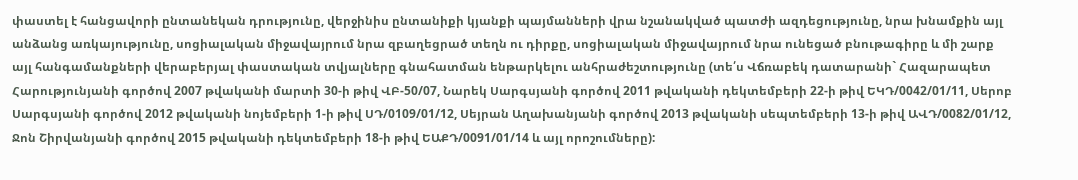փաստել է հանցավորի ընտանեկան դրությունը, վերջինիս ընտանիքի կյանքի պայմանների վրա նշանակված պատժի ազդեցությունը, նրա խնամքին այլ անձանց առկայությունը, սոցիալական միջավայրում նրա զբաղեցրած տեղն ու դիրքը, սոցիալական միջավայրում նրա ունեցած բնութագիրը և մի շարք այլ հանգամանքների վերաբերյալ փաստական տվյալները գնահատման ենթարկելու անհրաժեշտությունը (տե՛ս Վճռաբեկ դատարանի` Հազարապետ Հարությունյանի գործով 2007 թվականի մարտի 30-ի թիվ ՎԲ-50/07, Նարեկ Սարգսյանի գործով 2011 թվականի դեկտեմբերի 22-ի թիվ ԵԿԴ/0042/01/11, Սերոբ Սարգսյանի գործով 2012 թվականի նոյեմբերի 1-ի թիվ ՍԴ/0109/01/12, Սեյրան Աղախանյանի գործով 2013 թվականի սեպտեմբերի 13-ի թիվ ԱՎԴ/0082/01/12, Ջոն Շիրվանյանի գործով 2015 թվականի դեկտեմբերի 18-ի թիվ ԵԱՔԴ/0091/01/14 և այլ որոշումները):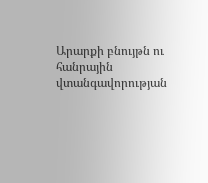Արարքի բնույթն ու հանրային վտանգավորության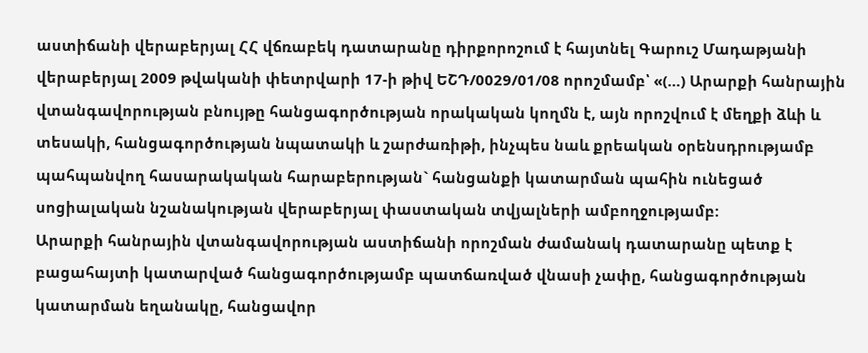աստիճանի վերաբերյալ ՀՀ վճռաբեկ դատարանը դիրքորոշում է հայտնել Գարուշ Մադաթյանի վերաբերյալ 2009 թվականի փետրվարի 17-ի թիվ ԵՇԴ/0029/01/08 որոշմամբ՝ «(…) Արարքի հանրային վտանգավորության բնույթը հանցագործության որակական կողմն է, այն որոշվում է մեղքի ձևի և տեսակի, հանցագործության նպատակի և շարժառիթի, ինչպես նաև քրեական օրենսդրությամբ պահպանվող հասարակական հարաբերության` հանցանքի կատարման պահին ունեցած սոցիալական նշանակության վերաբերյալ փաստական տվյալների ամբողջությամբ:
Արարքի հանրային վտանգավորության աստիճանի որոշման ժամանակ դատարանը պետք է բացահայտի կատարված հանցագործությամբ պատճառված վնասի չափը, հանցագործության կատարման եղանակը, հանցավոր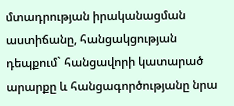մտադրության իրականացման աստիճանը, հանցակցության դեպքում` հանցավորի կատարած արարքը և հանցագործությանը նրա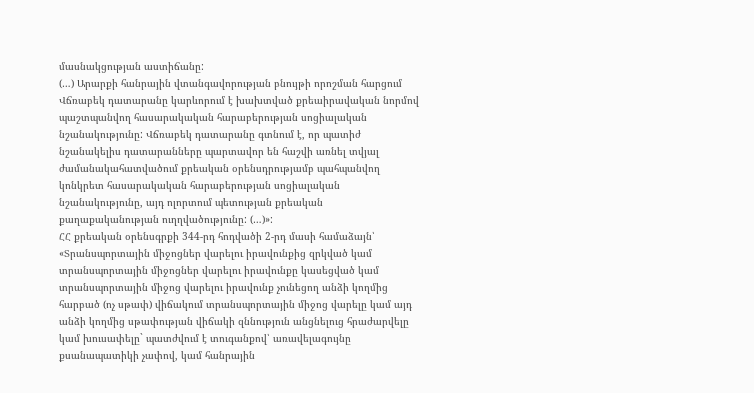մասնակցության աստիճանը:
(…) Արարքի հանրային վտանգավորության բնույթի որոշման հարցում Վճռաբեկ դատարանը կարևորում է խախտված քրեաիրավական նորմով պաշտպանվող հասարակական հարաբերության սոցիալական նշանակությունը: Վճռաբեկ դատարանը գտնում է, որ պատիժ նշանակելիս դատարանները պարտավոր են հաշվի առնել տվյալ ժամանակահատվածում քրեական օրենսդրությամբ պահպանվող կոնկրետ հասարակական հարաբերության սոցիալական նշանակությունը, այդ ոլորտում պետության քրեական քաղաքականության ուղղվածությունը: (…)»:
ՀՀ քրեական օրենսգրքի 344-րդ հոդվածի 2-րդ մասի համաձայն՝
«Տրանսպորտային միջոցներ վարելու իրավունքից զրկված կամ տրանսպորտային միջոցներ վարելու իրավունքը կասեցված կամ տրանսպորտային միջոց վարելու իրավունք չունեցող անձի կողմից հարբած (ոչ սթափ) վիճակում տրանսպորտային միջոց վարելը կամ այդ անձի կողմից սթափության վիճակի զննություն անցնելուց հրաժարվելը կամ խուսափելը` պատժվում է տուգանքով՝ առավելագույնը քսանապատիկի չափով, կամ հանրային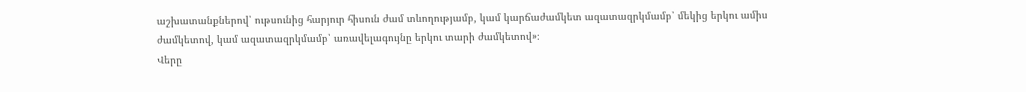աշխատանքներով՝ ութսունից հարյուր հիսուն ժամ տևողությամբ, կամ կարճաժամկետ ազատազրկմամբ՝ մեկից երկու ամիս ժամկետով, կամ ազատազրկմամբ՝ առավելագույնը երկու տարի ժամկետով»։
Վերը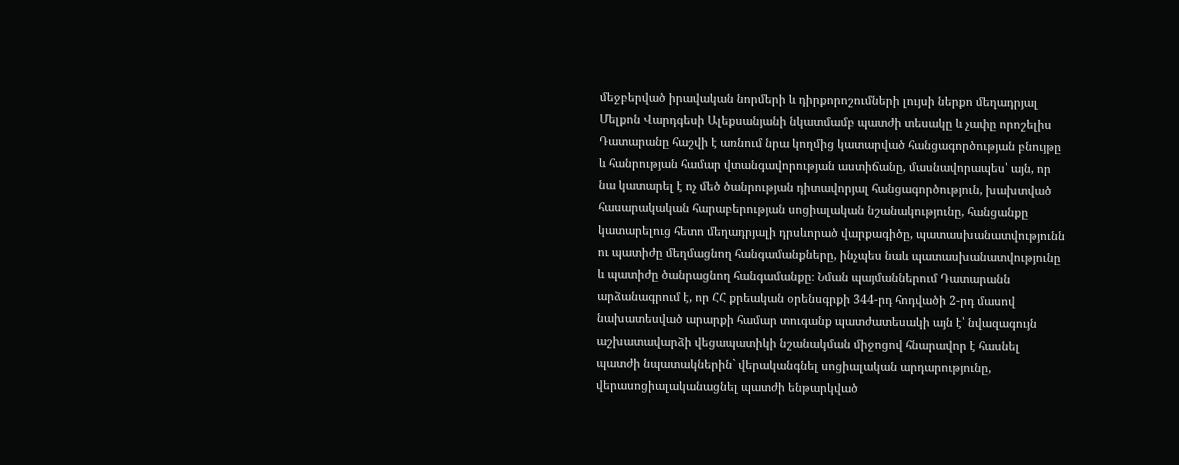մեջբերված իրավական նորմերի և դիրքորոշումների լույսի ներքո մեղադրյալ Մելքոն Վարդգեսի Ալեքսանյանի նկատմամբ պատժի տեսակը և չափը որոշելիս Դատարանը հաշվի է առնում նրա կողմից կատարված հանցագործության բնույթը և հանրության համար վտանգավորության աստիճանը, մասնավորապես՝ այն, որ նա կատարել է ոչ մեծ ծանրության դիտավորյալ հանցագործություն, խախտված հասարակական հարաբերության սոցիալական նշանակությունը, հանցանքը կատարելուց հետո մեղադրյալի դրսևորած վարքագիծը, պատասխանատվությունն ու պատիժը մեղմացնող հանգամանքները, ինչպես նաև պատասխանատվությունը և պատիժը ծանրացնող հանգամանքը։ Նման պայմաններում Դատարանն արձանագրում է, որ ՀՀ քրեական օրենսգրքի 344-րդ հոդվածի 2-րդ մասով նախատեսված արարքի համար տուգանք պատժատեսակի այն է՝ նվազագույն աշխատավարձի վեցապատիկի նշանակման միջոցով հնարավոր է հասնել պատժի նպատակներին` վերականգնել սոցիալական արդարությունը, վերասոցիալականացնել պատժի ենթարկված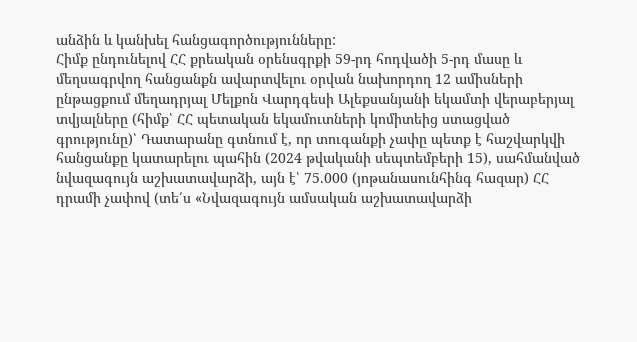անձին և կանխել հանցագործությունները:
Հիմք ընդունելով ՀՀ քրեական օրենսգրքի 59-րդ հոդվածի 5-րդ մասը և մեղսագրվող հանցանքն ավարտվելու օրվան նախորդող 12 ամիսների ընթացքում մեղադրյալ Մելքոն Վարդգեսի Ալեքսանյանի եկամտի վերաբերյալ տվյալները (հիմք՝ ՀՀ պետական եկամուտների կոմիտեից ստացված գրությունը)՝ Դատարանը գտնում է, որ տուգանքի չափը պետք է հաշվարկվի հանցանքը կատարելու պահին (2024 թվականի սեպտեմբերի 15), սահմանված նվազագույն աշխատավարձի, այն է՝ 75.000 (յոթանասունհինգ հազար) ՀՀ դրամի չափով (տե՛ս «Նվազագույն ամսական աշխատավարձի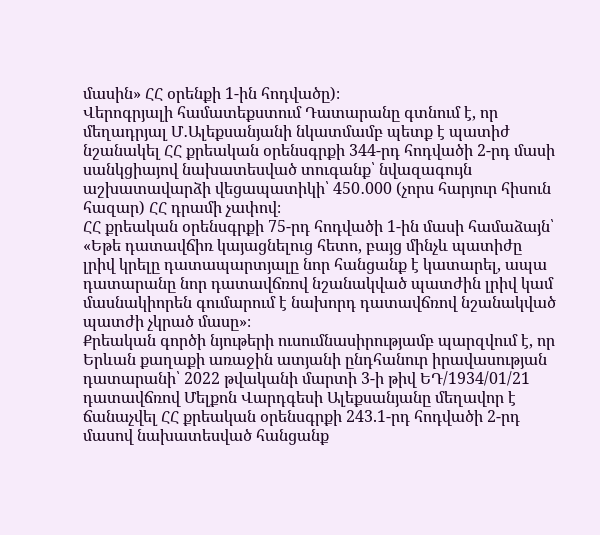մասին» ՀՀ օրենքի 1-ին հոդվածը)։
Վերոգրյալի համատեքստում Դատարանը գտնում է, որ մեղադրյալ Մ․Ալեքսանյանի նկատմամբ պետք է պատիժ նշանակել ՀՀ քրեական օրենսգրքի 344-րդ հոդվածի 2-րդ մասի սանկցիայով նախատեսված տուգանք՝ նվազագույն աշխատավարձի վեցապատիկի՝ 450․000 (չորս հարյուր հիսուն հազար) ՀՀ դրամի չափով։
ՀՀ քրեական օրենսգրքի 75-րդ հոդվածի 1-ին մասի համաձայն՝
«Եթե դատավճիռ կայացնելուց հետո, բայց մինչև պատիժը լրիվ կրելը դատապարտյալը նոր հանցանք է կատարել, ապա դատարանը նոր դատավճռով նշանակված պատժին լրիվ կամ մասնակիորեն գումարում է նախորդ դատավճռով նշանակված պատժի չկրած մասը»։
Քրեական գործի նյութերի ուսումնասիրությամբ պարզվում է, որ Երևան քաղաքի առաջին ատյանի ընդհանուր իրավասության դատարանի՝ 2022 թվականի մարտի 3-ի թիվ ԵԴ/1934/01/21 դատավճռով Մելքոն Վարդգեսի Ալեքսանյանը մեղավոր է ճանաչվել ՀՀ քրեական օրենսգրքի 243.1-րդ հոդվածի 2-րդ մասով նախատեսված հանցանք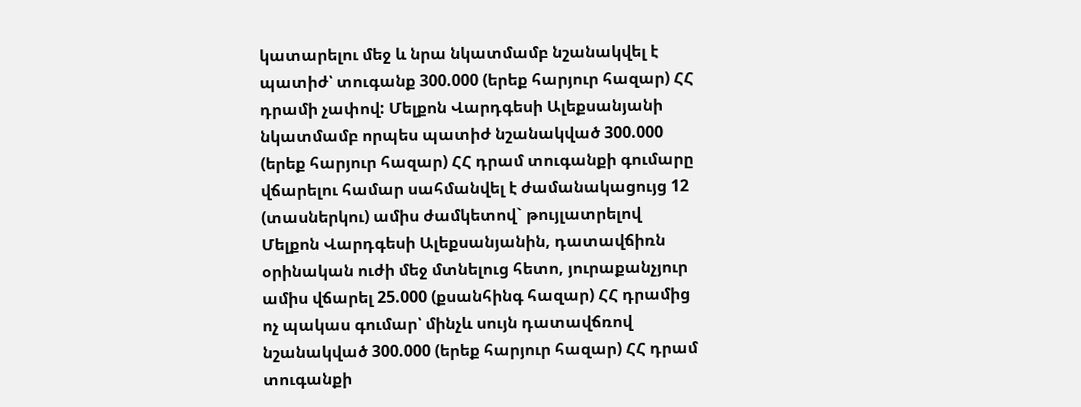կատարելու մեջ և նրա նկատմամբ նշանակվել է պատիժ՝ տուգանք 300.000 (երեք հարյուր հազար) ՀՀ դրամի չափով: Մելքոն Վարդգեսի Ալեքսանյանի նկատմամբ որպես պատիժ նշանակված 300.000 (երեք հարյուր հազար) ՀՀ դրամ տուգանքի գումարը վճարելու համար սահմանվել է ժամանակացույց 12 (տասներկու) ամիս ժամկետով` թույլատրելով Մելքոն Վարդգեսի Ալեքսանյանին, դատավճիռն օրինական ուժի մեջ մտնելուց հետո, յուրաքանչյուր ամիս վճարել 25.000 (քսանհինգ հազար) ՀՀ դրամից ոչ պակաս գումար՝ մինչև սույն դատավճռով նշանակված 300.000 (երեք հարյուր հազար) ՀՀ դրամ տուգանքի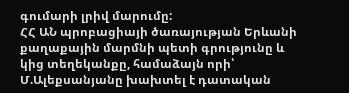գումարի լրիվ մարումը:
ՀՀ ԱՆ պրոբացիայի ծառայության Երևանի քաղաքային մարմնի պետի գրությունը և կից տեղեկանքը, համաձայն որի՝ Մ.Ալեքսանյանը խախտել է դատական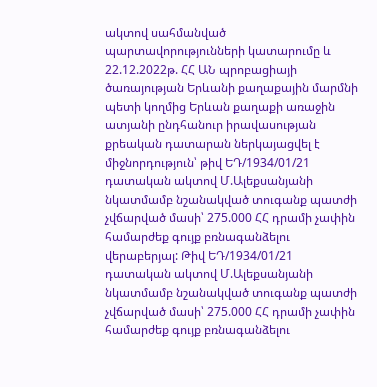ակտով սահմանված պարտավորությունների կատարումը և 22.12.2022թ. ՀՀ ԱՆ պրոբացիայի ծառայության Երևանի քաղաքային մարմնի պետի կողմից Երևան քաղաքի առաջին ատյանի ընդհանուր իրավասության քրեական դատարան ներկայացվել է միջնորդություն՝ թիվ ԵԴ/1934/01/21 դատական ակտով Մ.Ալեքսանյանի նկատմամբ նշանակված տուգանք պատժի չվճարված մասի՝ 275.000 ՀՀ դրամի չափին համարժեք գույք բռնագանձելու վերաբերյալ: Թիվ ԵԴ/1934/01/21 դատական ակտով Մ.Ալեքսանյանի նկատմամբ նշանակված տուգանք պատժի չվճարված մասի՝ 275.000 ՀՀ դրամի չափին համարժեք գույք բռնագանձելու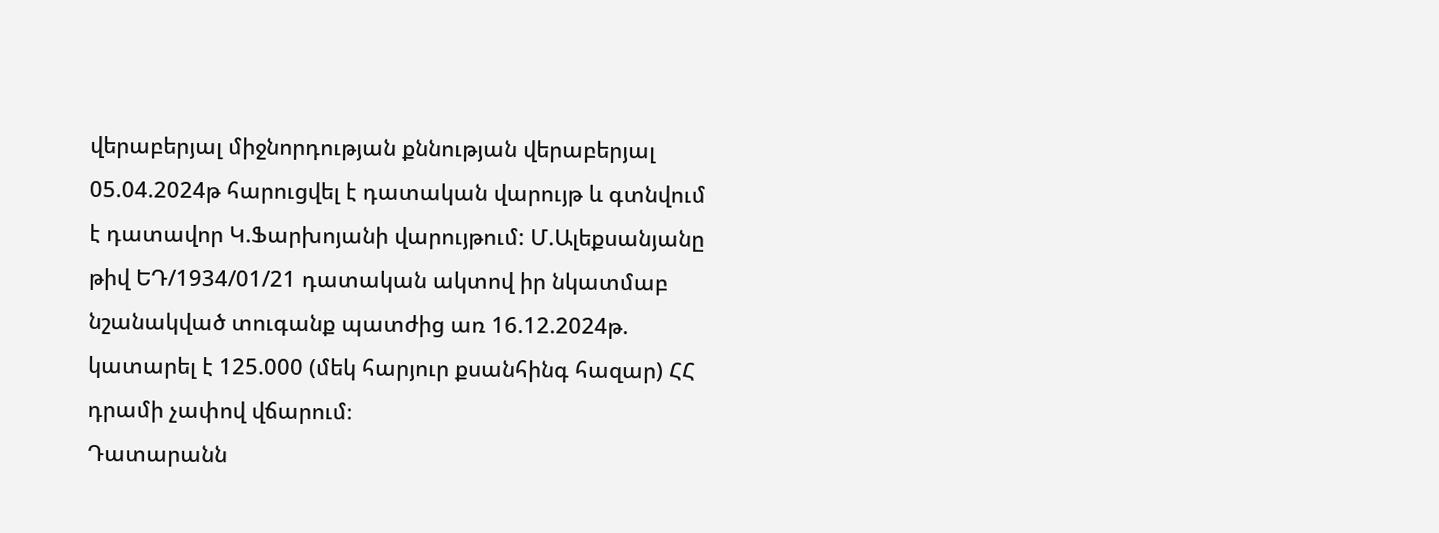վերաբերյալ միջնորդության քննության վերաբերյալ 05.04.2024թ հարուցվել է դատական վարույթ և գտնվում է դատավոր Կ.Ֆարխոյանի վարույթում: Մ.Ալեքսանյանը թիվ ԵԴ/1934/01/21 դատական ակտով իր նկատմաբ նշանակված տուգանք պատժից առ 16.12.2024թ. կատարել է 125.000 (մեկ հարյուր քսանհինգ հազար) ՀՀ դրամի չափով վճարում։
Դատարանն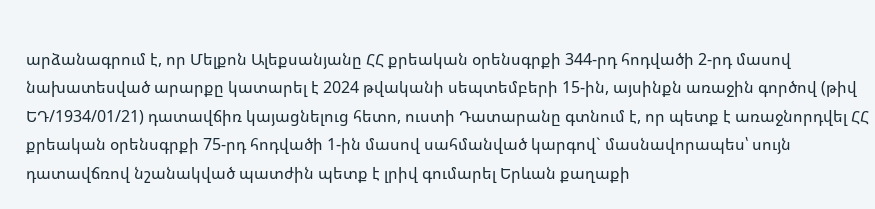արձանագրում է, որ Մելքոն Ալեքսանյանը ՀՀ քրեական օրենսգրքի 344-րդ հոդվածի 2-րդ մասով նախատեսված արարքը կատարել է 2024 թվականի սեպտեմբերի 15-ին, այսինքն առաջին գործով (թիվ ԵԴ/1934/01/21) դատավճիռ կայացնելուց հետո, ուստի Դատարանը գտնում է, որ պետք է առաջնորդվել ՀՀ քրեական օրենսգրքի 75-րդ հոդվածի 1-ին մասով սահմանված կարգով` մասնավորապես՝ սույն դատավճռով նշանակված պատժին պետք է լրիվ գումարել Երևան քաղաքի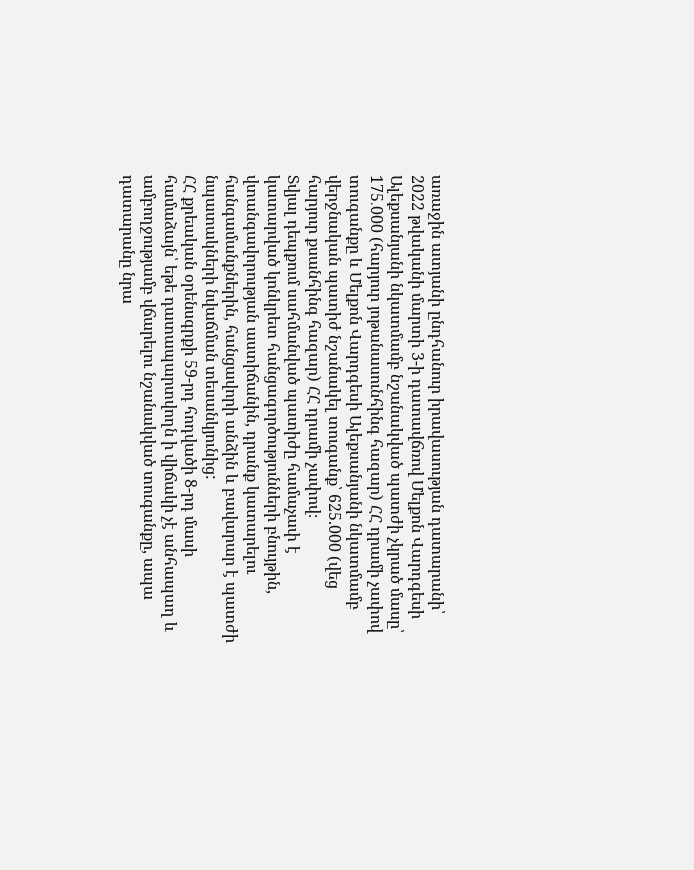առաջին ատյանի ընդհանուր իրավասության դատարանի՝ 2022 թվականի մարտի 3-ի դատավճռով Մելքոն Վարդգեսի Ալեքսանյանի նկատմամբ նշանակված պատժի չկրած մասը՝ 175․000 (հարյուր յոթանասունհինգ հազար) ՀՀ դրամի չափով տուգանքը և Մելքոն Վարդգեսի Ալեքսանյանի նկատմամբ վերջնական պատիժ նշանակել տուգանք՝ 625.000 (վեց հարյուր քսանհինգ հազար) ՀՀ դրամի չափով։
Տվյալ դեպքում սահմանված պատիժը համաչափ է կատարված կոնկրետ հանցագործությունների բնույթին, վտանգավորության աստիճանին, դրանք կատարելու հանգամանքներին, հանցավորի անձին և բավարար է պատժի նպատակների նվաճման տեսանկյունից:
ՀՀ քրեական օրենսգրքի 59-րդ հոդվածի 8-րդ մասի համաձայն՝ եթե դատապարտվողն ի վիճակի չէ անհապաղ և ամբողջությամբ վճարելու նշանակված տուգանքը, ապա դատարանը նրա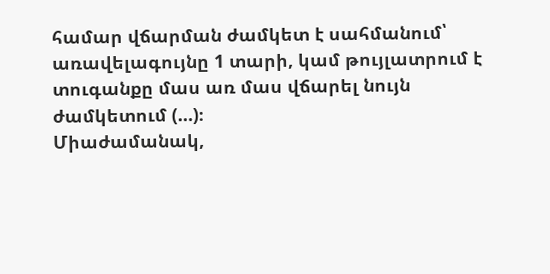համար վճարման ժամկետ է սահմանում՝ առավելագույնը 1 տարի, կամ թույլատրում է տուգանքը մաս առ մաս վճարել նույն ժամկետում (…)։
Միաժամանակ,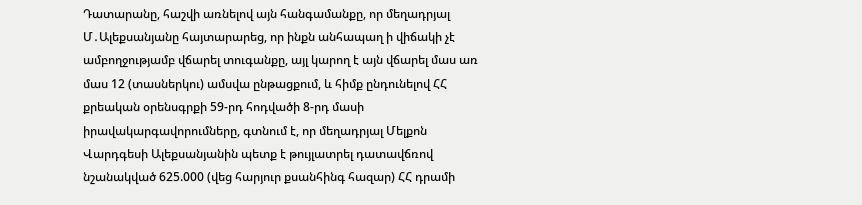Դատարանը, հաշվի առնելով այն հանգամանքը, որ մեղադրյալ Մ․Ալեքսանյանը հայտարարեց, որ ինքն անհապաղ ի վիճակի չէ ամբողջությամբ վճարել տուգանքը, այլ կարող է այն վճարել մաս առ մաս 12 (տասներկու) ամսվա ընթացքում, և հիմք ընդունելով ՀՀ քրեական օրենսգրքի 59-րդ հոդվածի 8-րդ մասի իրավակարգավորումները, գտնում է, որ մեղադրյալ Մելքոն Վարդգեսի Ալեքսանյանին պետք է թույլատրել դատավճռով նշանակված 625.000 (վեց հարյուր քսանհինգ հազար) ՀՀ դրամի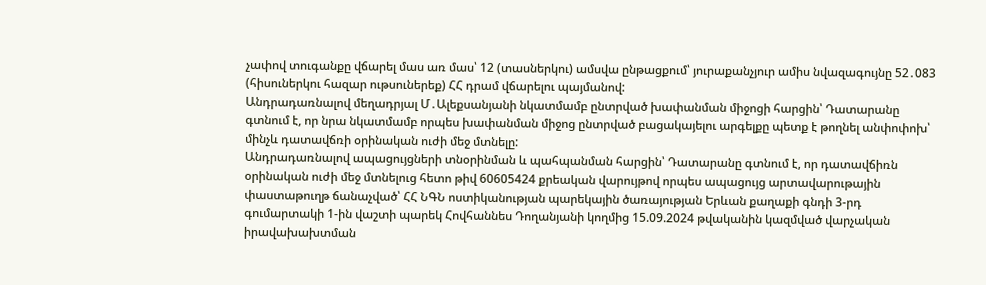չափով տուգանքը վճարել մաս առ մաս՝ 12 (տասներկու) ամսվա ընթացքում՝ յուրաքանչյուր ամիս նվազագույնը 52․083 (հիսուներկու հազար ութսուներեք) ՀՀ դրամ վճարելու պայմանով:
Անդրադառնալով մեղադրյալ Մ․Ալեքսանյանի նկատմամբ ընտրված խափանման միջոցի հարցին՝ Դատարանը գտնում է, որ նրա նկատմամբ որպես խափանման միջոց ընտրված բացակայելու արգելքը պետք է թողնել անփոփոխ՝ մինչև դատավճռի օրինական ուժի մեջ մտնելը:
Անդրադառնալով ապացույցների տնօրինման և պահպանման հարցին՝ Դատարանը գտնում է, որ դատավճիռն օրինական ուժի մեջ մտնելուց հետո թիվ 60605424 քրեական վարույթով որպես ապացույց արտավարութային փաստաթուղթ ճանաչված՝ ՀՀ ՆԳՆ ոստիկանության պարեկային ծառայության Երևան քաղաքի գնդի 3-րդ գումարտակի 1-ին վաշտի պարեկ Հովհաննես Դողանյանի կողմից 15.09.2024 թվականին կազմված վարչական իրավախախտման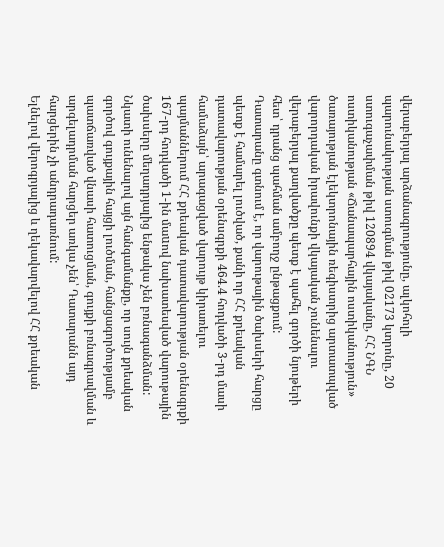վերաբերյալ արձանագրությունը, ալկոհոլի պարունակության ստուգման թիվ 02173 կտրոնը, 20 ստուգաչափման թիվ 120894 վկայականը, ՀՀ ՆԳՆ ոստիկանության «Ճանապարհային ոստիկանություն» ծառայության էլեկտրոնային ռեգիստրից արտատպված վարորդական իրավունքի վկայական չունենալու վերաբերյալ քաղվածքը պետք է պահել գործի նյութերի հետ՝ դրանց պահման ամբողջ ընթացքում:
Դատարանը գտնում է, որ վարութային ծախսերի հարցը պետք է համարել լուծված, քանի որ ՀՀ քրեական դատավարության օրենսգրքի 464.4 հոդվածի 3-րդ մասի համաձայն՝ արագացված վարույթ կիրառելու պայմաններում ՀՀ քրեական դատավարության օրենսգրքի 167-րդ հոդվածի 1-ին մաuով նախատեսված վարութային ծախսերը մեղադրյալից ենթակա չեն բռնագանձման:
Նկատի ունենալով այն հանգամանքը, որ սույն քրեական գործով գույքային հայցի լուծման, հանցագործությամբ պատճառված վնասի հատուցման, գույքի բռնագրավման և արգելադրման հարցեր առկա չեն՝ Դատարանն այդ հարցերին չի անդրադառնում:
Ելնելով վերոգրյալից և ղեկավարվելով ՀՀ քրեական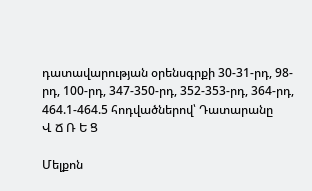դատավարության օրենսգրքի 30-31-րդ, 98-րդ, 100-րդ, 347-350-րդ, 352-353-րդ, 364-րդ, 464.1-464.5 հոդվածներով՝ Դատարանը
Վ Ճ Ռ Ե Ց

Մելքոն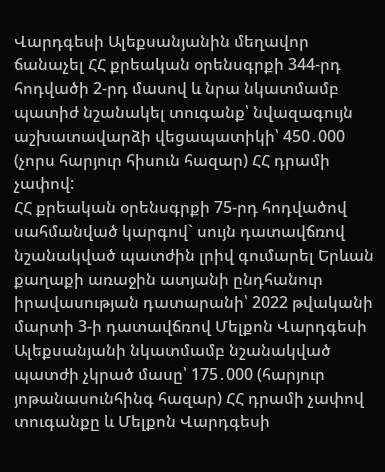Վարդգեսի Ալեքսանյանին մեղավոր ճանաչել ՀՀ քրեական օրենսգրքի 344-րդ հոդվածի 2-րդ մասով և նրա նկատմամբ պատիժ նշանակել տուգանք՝ նվազագույն աշխատավարձի վեցապատիկի՝ 450․000 (չորս հարյուր հիսուն հազար) ՀՀ դրամի չափով:
ՀՀ քրեական օրենսգրքի 75-րդ հոդվածով սահմանված կարգով` սույն դատավճռով նշանակված պատժին լրիվ գումարել Երևան քաղաքի առաջին ատյանի ընդհանուր իրավասության դատարանի՝ 2022 թվականի մարտի 3-ի դատավճռով Մելքոն Վարդգեսի Ալեքսանյանի նկատմամբ նշանակված պատժի չկրած մասը՝ 175․000 (հարյուր յոթանասունհինգ հազար) ՀՀ դրամի չափով տուգանքը և Մելքոն Վարդգեսի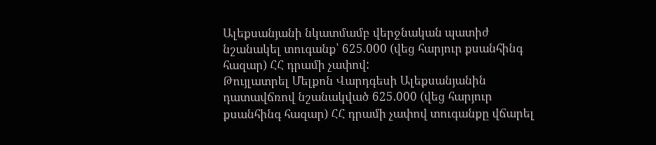Ալեքսանյանի նկատմամբ վերջնական պատիժ նշանակել տուգանք՝ 625.000 (վեց հարյուր քսանհինգ հազար) ՀՀ դրամի չափով:
Թույլատրել Մելքոն Վարդգեսի Ալեքսանյանին դատավճռով նշանակված 625.000 (վեց հարյուր քսանհինգ հազար) ՀՀ դրամի չափով տուգանքը վճարել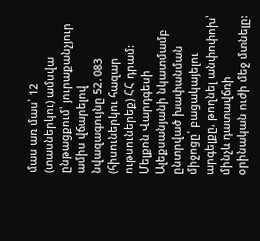մաս առ մաս՝ 12 (տասներկու) ամսվա ընթացքում՝ յուրաքանչյուր ամիս վճարելով նվազագույնը 52․083 (հիսուներկու հազար ութսուներեք) ՀՀ դրամ:
Մելքոն Վարդգեսի Ալեքսանյանի նկատմամբ ընտրված խափանման միջոցը՝ բացակայելու արգելքը, թողնել անփոփոխ՝ մինչև դատավճռի օրինական ուժի մեջ մտնելը: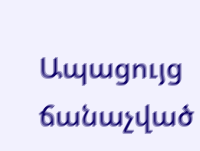Ապացույց ճանաչված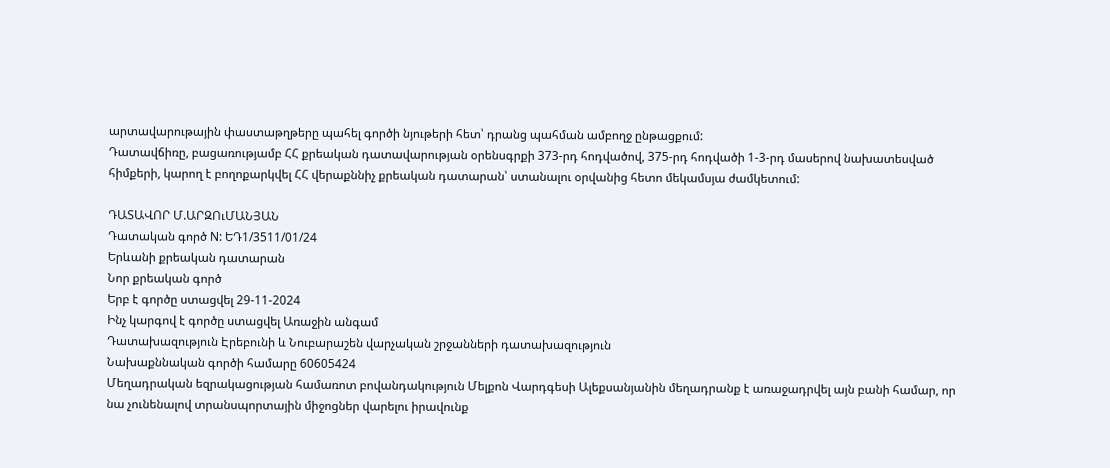արտավարութային փաստաթղթերը պահել գործի նյութերի հետ՝ դրանց պահման ամբողջ ընթացքում:
Դատավճիռը, բացառությամբ ՀՀ քրեական դատավարության օրենսգրքի 373-րդ հոդվածով, 375-րդ հոդվածի 1-3-րդ մասերով նախատեսված հիմքերի, կարող է բողոքարկվել ՀՀ վերաքննիչ քրեական դատարան՝ ստանալու օրվանից հետո մեկամսյա ժամկետում:

ԴԱՏԱՎՈՐ Մ.ԱՐԶՈւՄԱՆՅԱՆ
Դատական գործ N: ԵԴ1/3511/01/24
Երևանի քրեական դատարան
Նոր քրեական գործ
Երբ է գործը ստացվել 29-11-2024
Ինչ կարգով է գործը ստացվել Առաջին անգամ
Դատախազություն Էրեբունի և Նուբարաշեն վարչական շրջանների դատախազություն
Նախաքննական գործի համարը 60605424
Մեղադրական եզրակացության համառոտ բովանդակություն Մելքոն Վարդգեսի Ալեքսանյանին մեղադրանք է առաջադրվել այն բանի համար, որ նա չունենալով տրանսպորտային միջոցներ վարելու իրավունք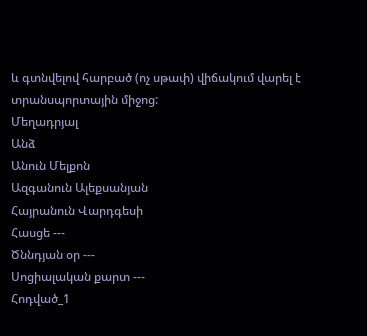և գտնվելով հարբած (ոչ սթափ) վիճակում վարել է տրանսպորտային միջոց:
Մեղադրյալ
Անձ
Անուն Մելքոն
Ազգանուն Ալեքսանյան
Հայրանուն Վարդգեսի
Հասցե ---
Ծննդյան օր ---
Սոցիալական քարտ ---
Հոդված_1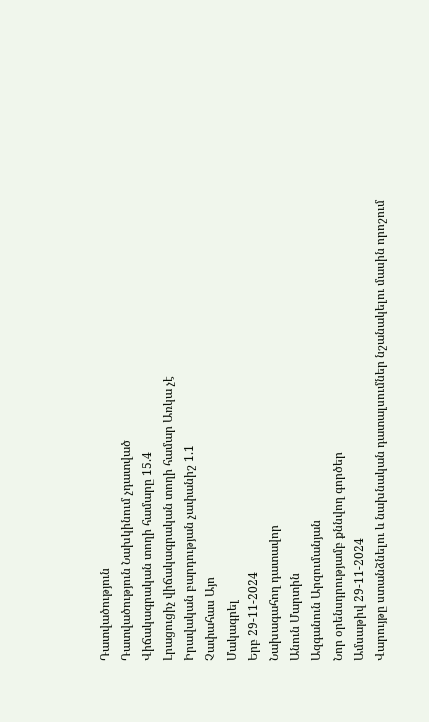Դատվածություն
Դատվածություն Նախկինում չդատված
Վիճակագրական տողի համարը 15.4
Լրացուցիչ վիճակագրական տողի համար Առկա չէ
Իրավական բարդության չափանիշ 1.1
Չափահաս Այո
Մակագրել
Երբ 29-11-2024
Նախագահող դատավոր
Անուն Մարտին
Ազգանուն Արզումանյան
Նոր օրենսդրությամբ քննվող գործեր
Ամսաթիվ 29-11-2024
Վարույթը ստանձնելու և նախնական դատալսումներ նշանակելու մասին որոշում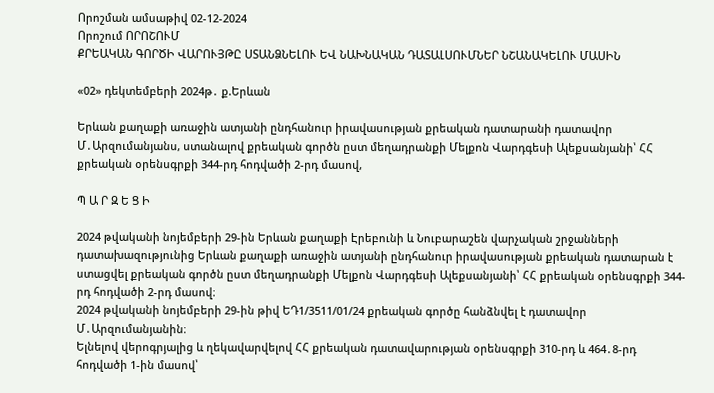Որոշման ամսաթիվ 02-12-2024
Որոշում ՈՐՈՇՈՒՄ
ՔՐԵԱԿԱՆ ԳՈՐԾԻ ՎԱՐՈՒՅԹԸ ՍՏԱՆՁՆԵԼՈՒ ԵՎ ՆԱԽՆԱԿԱՆ ԴԱՏԱԼՍՈՒՄՆԵՐ ՆՇԱՆԱԿԵԼՈՒ ՄԱՍԻՆ

«02» դեկտեմբերի 2024թ․ ք.Երևան

Երևան քաղաքի առաջին ատյանի ընդհանուր իրավասության քրեական դատարանի դատավոր Մ․Արզումանյանս, ստանալով քրեական գործն ըստ մեղադրանքի Մելքոն Վարդգեսի Ալեքսանյանի՝ ՀՀ քրեական օրենսգրքի 344-րդ հոդվածի 2-րդ մասով,

Պ Ա Ր Զ Ե Ց Ի

2024 թվականի նոյեմբերի 29-ին Երևան քաղաքի Էրեբունի և Նուբարաշեն վարչական շրջանների դատախազությունից Երևան քաղաքի առաջին ատյանի ընդհանուր իրավասության քրեական դատարան է ստացվել քրեական գործն ըստ մեղադրանքի Մելքոն Վարդգեսի Ալեքսանյանի՝ ՀՀ քրեական օրենսգրքի 344-րդ հոդվածի 2-րդ մասով։
2024 թվականի նոյեմբերի 29-ին թիվ ԵԴ1/3511/01/24 քրեական գործը հանձնվել է դատավոր Մ․Արզումանյանին։
Ելնելով վերոգրյալից և ղեկավարվելով ՀՀ քրեական դատավարության օրենսգրքի 310-րդ և 464․8-րդ հոդվածի 1-ին մասով՝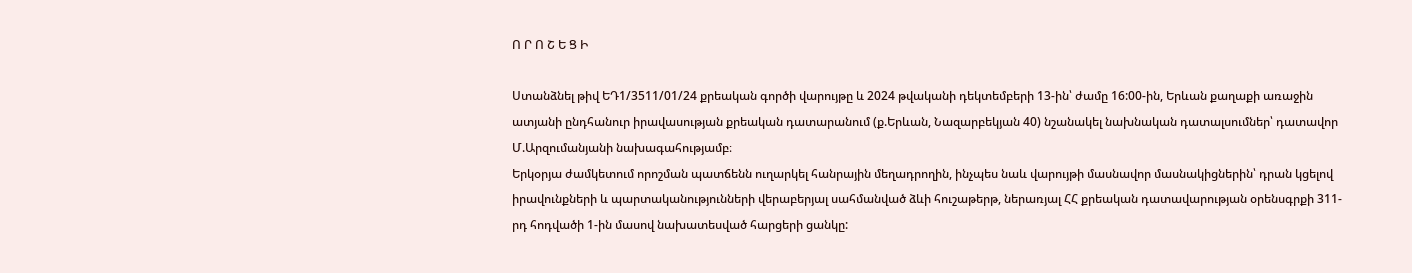Ո Ր Ո Շ Ե Ց Ի

Ստանձնել թիվ ԵԴ1/3511/01/24 քրեական գործի վարույթը և 2024 թվականի դեկտեմբերի 13-ին՝ ժամը 16:00-ին, Երևան քաղաքի առաջին ատյանի ընդհանուր իրավասության քրեական դատարանում (ք.Երևան, Նազարբեկյան 40) նշանակել նախնական դատալսումներ՝ դատավոր Մ.Արզումանյանի նախագահությամբ։
Երկօրյա ժամկետում որոշման պատճենն ուղարկել հանրային մեղադրողին, ինչպես նաև վարույթի մասնավոր մասնակիցներին՝ դրան կցելով իրավունքների և պարտականությունների վերաբերյալ սահմանված ձևի հուշաթերթ, ներառյալ ՀՀ քրեական դատավարության օրենսգրքի 311-րդ հոդվածի 1-ին մասով նախատեսված հարցերի ցանկը: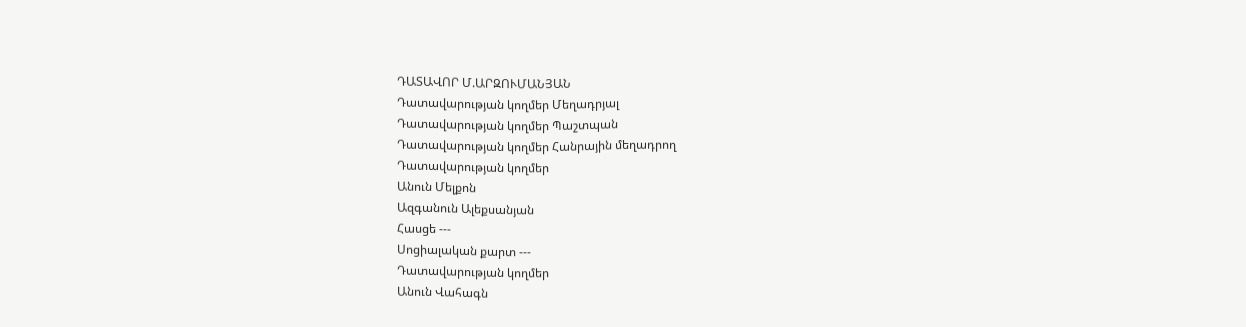ԴԱՏԱՎՈՐ Մ.ԱՐԶՈՒՄԱՆՅԱՆ
Դատավարության կողմեր Մեղադրյալ
Դատավարության կողմեր Պաշտպան
Դատավարության կողմեր Հանրային մեղադրող
Դատավարության կողմեր
Անուն Մելքոն
Ազգանուն Ալեքսանյան
Հասցե ---
Սոցիալական քարտ ---
Դատավարության կողմեր
Անուն Վահագն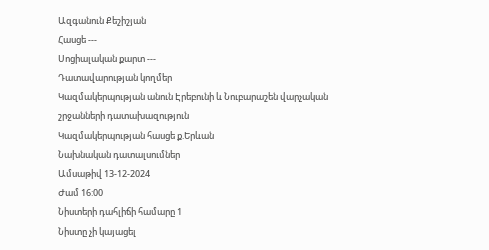Ազգանուն Քեշիշյան
Հասցե ---
Սոցիալական քարտ ---
Դատավարության կողմեր
Կազմակերպության անուն Էրեբունի և Նուբարաշեն վարչական շրջանների դատախազություն
Կազմակերպության հասցե ք.Երևան
Նախնական դատալսումներ
Ամսաթիվ 13-12-2024
Ժամ 16:00
Նիստերի դահլիճի համարը 1
Նիստը չի կայացել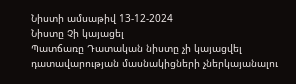Նիստի ամսաթիվ 13-12-2024
Նիստը Չի կայացել
Պատճառը Դատական նիստը չի կայացվել դատավարության մասնակիցների չներկայանալու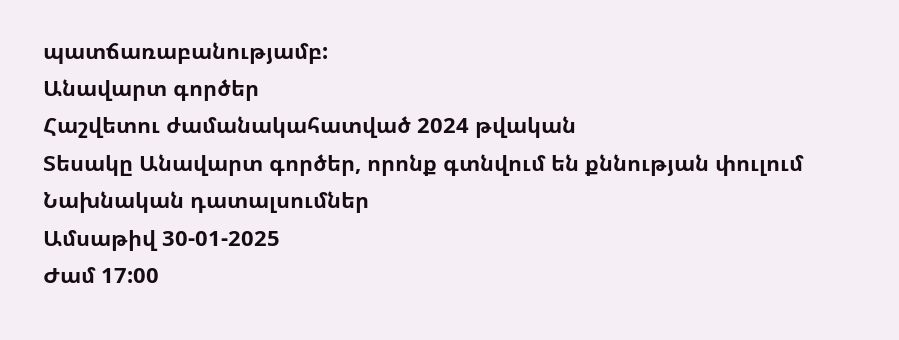պատճառաբանությամբ:
Անավարտ գործեր
Հաշվետու ժամանակահատված 2024 թվական
Տեսակը Անավարտ գործեր, որոնք գտնվում են քննության փուլում
Նախնական դատալսումներ
Ամսաթիվ 30-01-2025
Ժամ 17:00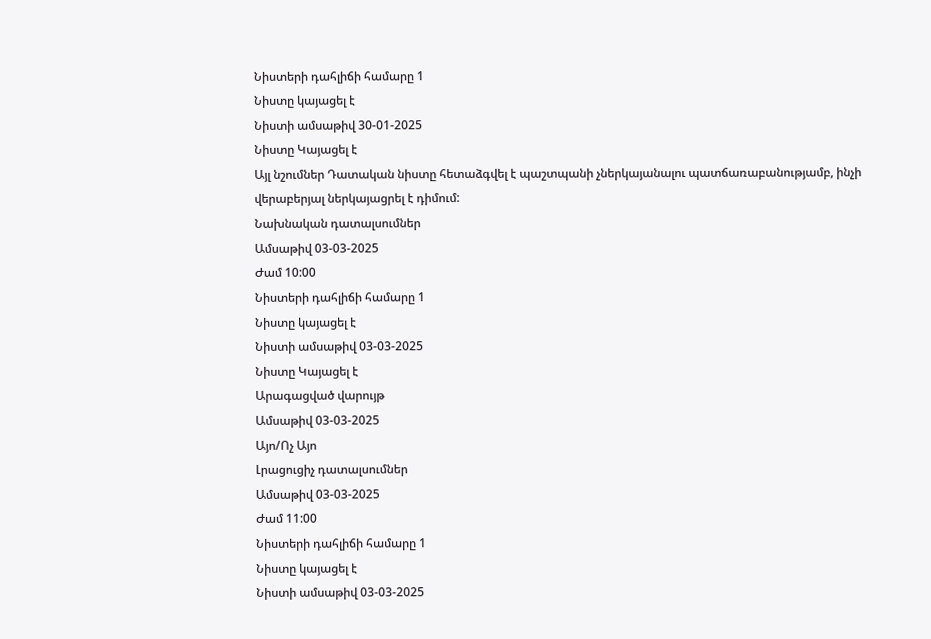Նիստերի դահլիճի համարը 1
Նիստը կայացել է
Նիստի ամսաթիվ 30-01-2025
Նիստը Կայացել է
Այլ նշումներ Դատական նիստը հետաձգվել է պաշտպանի չներկայանալու պատճառաբանությամբ, ինչի վերաբերյալ ներկայացրել է դիմում:
Նախնական դատալսումներ
Ամսաթիվ 03-03-2025
Ժամ 10:00
Նիստերի դահլիճի համարը 1
Նիստը կայացել է
Նիստի ամսաթիվ 03-03-2025
Նիստը Կայացել է
Արագացված վարույթ
Ամսաթիվ 03-03-2025
Այո/Ոչ Այո
Լրացուցիչ դատալսումներ
Ամսաթիվ 03-03-2025
Ժամ 11:00
Նիստերի դահլիճի համարը 1
Նիստը կայացել է
Նիստի ամսաթիվ 03-03-2025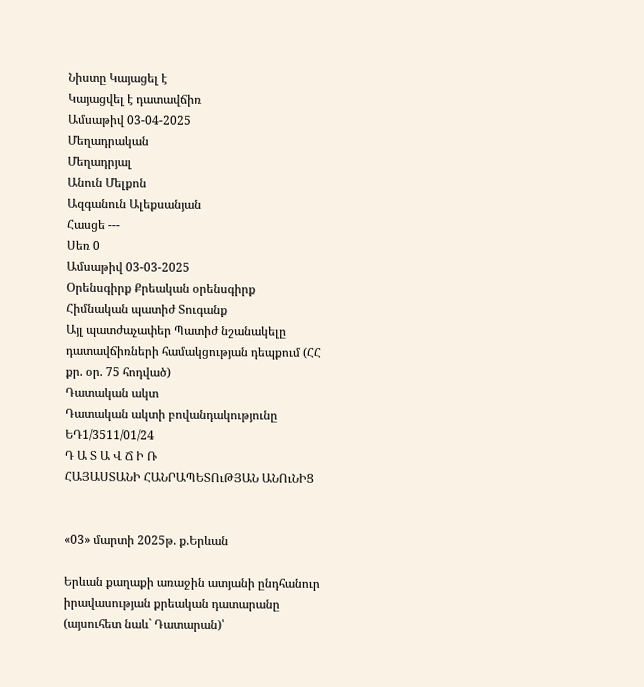Նիստը Կայացել է
Կայացվել է դատավճիռ
Ամսաթիվ 03-04-2025
Մեղադրական
Մեղադրյալ
Անուն Մելքոն
Ազգանուն Ալեքսանյան
Հասցե ---
Սեռ 0
Ամսաթիվ 03-03-2025
Օրենսգիրք Քրեական օրենսգիրք
Հիմնական պատիժ Տուգանք
Այլ պատժաչափեր Պատիժ նշանակելը դատավճիռների համակցության դեպքում (ՀՀ քր. օր. 75 հոդված)
Դատական ակտ
Դատական ակտի բովանդակությունը ԵԴ1/3511/01/24
Դ Ա Տ Ա Վ Ճ Ի Ռ
ՀԱՅԱՍՏԱՆԻ ՀԱՆՐԱՊԵՏՈւԹՅԱՆ ԱՆՈւՆԻՑ


«03» մարտի 2025թ. ք.Երևան

Երևան քաղաքի առաջին ատյանի ընդհանուր իրավասության քրեական դատարանը (այսուհետ նաև` Դատարան)՝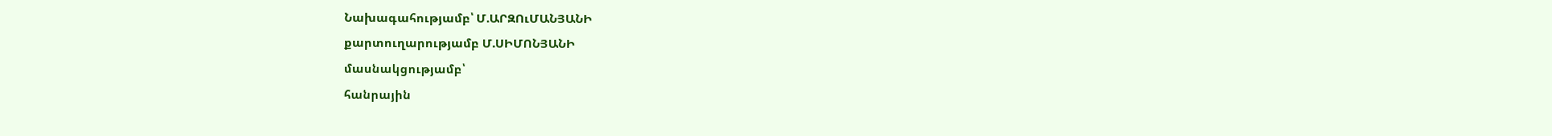Նախագահությամբ՝ Մ.ԱՐԶՈւՄԱՆՅԱՆԻ
քարտուղարությամբ Մ.ՍԻՄՈՆՅԱՆԻ
մասնակցությամբ՝
հանրային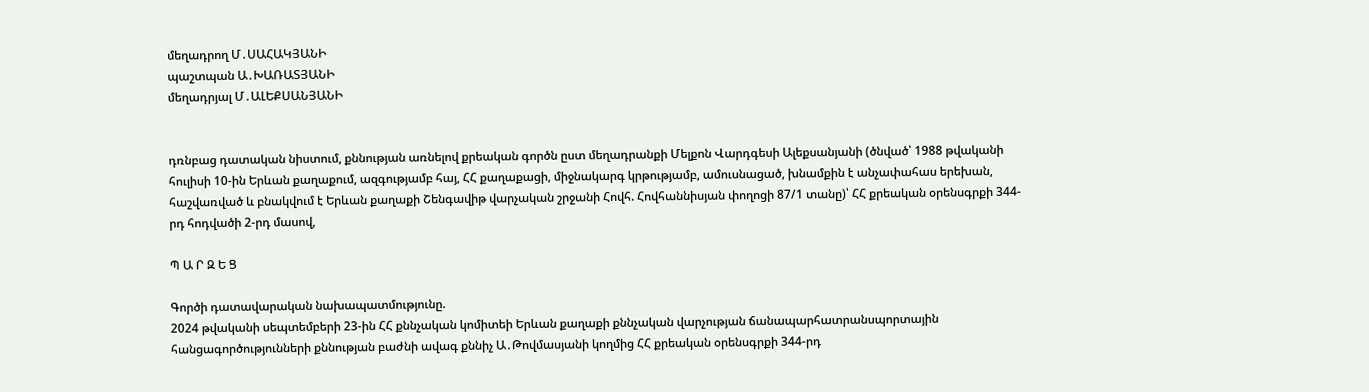մեղադրող Մ․ՍԱՀԱԿՅԱՆԻ
պաշտպան Ա․ԽԱՌԱՏՅԱՆԻ
մեղադրյալ Մ․ԱԼԵՔՍԱՆՅԱՆԻ


դռնբաց դատական նիստում, քննության առնելով քրեական գործն ըստ մեղադրանքի Մելքոն Վարդգեսի Ալեքսանյանի (ծնված՝ 1988 թվականի հուլիսի 10-ին Երևան քաղաքում, ազգությամբ հայ, ՀՀ քաղաքացի, միջնակարգ կրթությամբ, ամուսնացած, խնամքին է անչափահաս երեխան, հաշվառված և բնակվում է Երևան քաղաքի Շենգավիթ վարչական շրջանի Հովհ. Հովհաննիսյան փողոցի 87/1 տանը)՝ ՀՀ քրեական օրենսգրքի 344-րդ հոդվածի 2-րդ մասով,

Պ Ա Ր Զ Ե Ց

Գործի դատավարական նախապատմությունը.
2024 թվականի սեպտեմբերի 23-ին ՀՀ քննչական կոմիտեի Երևան քաղաքի քննչական վարչության ճանապարհատրանսպորտային հանցագործությունների քննության բաժնի ավագ քննիչ Ա․Թովմասյանի կողմից ՀՀ քրեական օրենսգրքի 344-րդ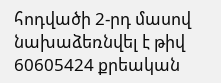հոդվածի 2-րդ մասով նախաձեռնվել է թիվ 60605424 քրեական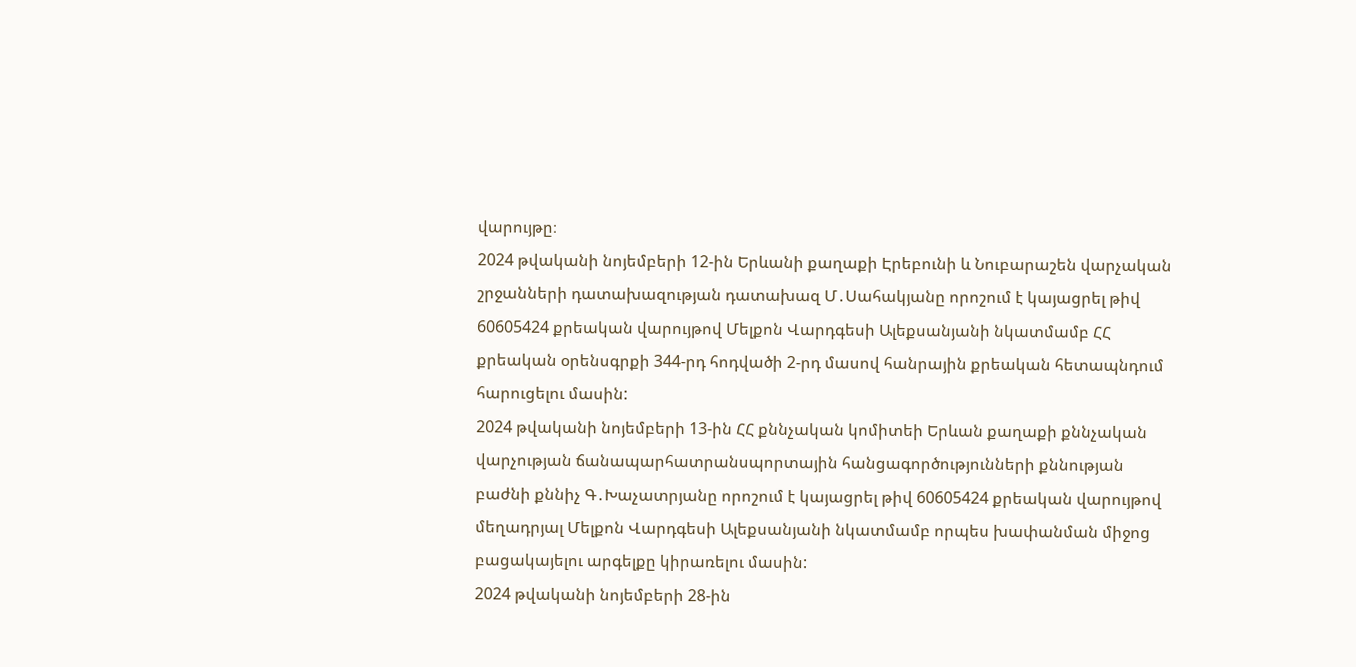վարույթը։
2024 թվականի նոյեմբերի 12-ին Երևանի քաղաքի Էրեբունի և Նուբարաշեն վարչական շրջանների դատախազության դատախազ Մ․Սահակյանը որոշում է կայացրել թիվ 60605424 քրեական վարույթով Մելքոն Վարդգեսի Ալեքսանյանի նկատմամբ ՀՀ քրեական օրենսգրքի 344-րդ հոդվածի 2-րդ մասով հանրային քրեական հետապնդում հարուցելու մասին:
2024 թվականի նոյեմբերի 13-ին ՀՀ քննչական կոմիտեի Երևան քաղաքի քննչական վարչության ճանապարհատրանսպորտային հանցագործությունների քննության բաժնի քննիչ Գ․Խաչատրյանը որոշում է կայացրել թիվ 60605424 քրեական վարույթով մեղադրյալ Մելքոն Վարդգեսի Ալեքսանյանի նկատմամբ որպես խափանման միջոց բացակայելու արգելքը կիրառելու մասին:
2024 թվականի նոյեմբերի 28-ին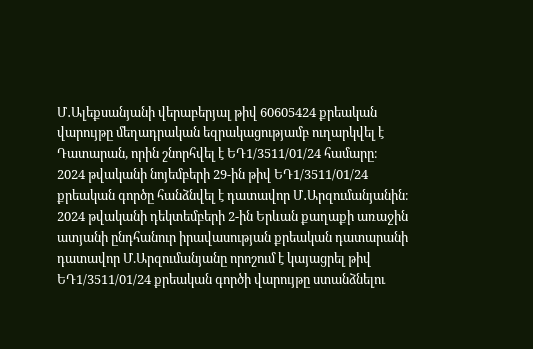Մ․Ալեքսանյանի վերաբերյալ թիվ 60605424 քրեական վարույթը մեղադրական եզրակացությամբ ուղարկվել է Դատարան, որին շնորհվել է ԵԴ1/3511/01/24 համարը։
2024 թվականի նոյեմբերի 29-ին թիվ ԵԴ1/3511/01/24 քրեական գործը հանձնվել է դատավոր Մ․Արզումանյանին։
2024 թվականի դեկտեմբերի 2-ին Երևան քաղաքի առաջին ատյանի ընդհանուր իրավասության քրեական դատարանի դատավոր Մ.Արզումանյանը որոշում է կայացրել թիվ ԵԴ1/3511/01/24 քրեական գործի վարույթը ստանձնելու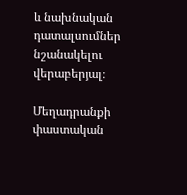և նախնական դատալսումներ նշանակելու վերաբերյալ։

Մեղադրանքի փաստական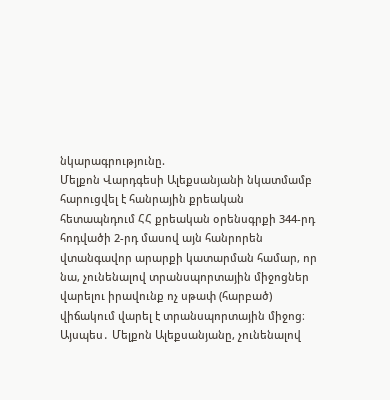նկարագրությունը.
Մելքոն Վարդգեսի Ալեքսանյանի նկատմամբ հարուցվել է հանրային քրեական հետապնդում ՀՀ քրեական օրենսգրքի 344-րդ հոդվածի 2-րդ մասով այն հանրորեն վտանգավոր արարքի կատարման համար, որ նա, չունենալով տրանսպորտային միջոցներ վարելու իրավունք ոչ սթափ (հարբած) վիճակում վարել է տրանսպորտային միջոց։
Այսպես․ Մելքոն Ալեքսանյանը, չունենալով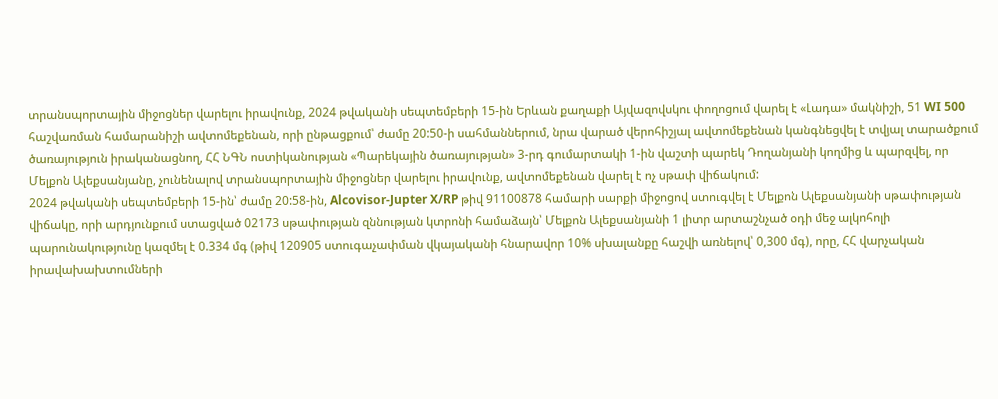տրանսպորտային միջոցներ վարելու իրավունք, 2024 թվականի սեպտեմբերի 15-ին Երևան քաղաքի Այվազովսկու փողոցում վարել է «Լադա» մակնիշի, 51 WI 500 հաշվառման համարանիշի ավտոմեքենան, որի ընթացքում՝ ժամը 20:50-ի սահմաններում, նրա վարած վերոհիշյալ ավտոմեքենան կանգնեցվել է տվյալ տարածքում ծառայություն իրականացնող, ՀՀ ՆԳՆ ոստիկանության «Պարեկային ծառայության» 3-րդ գումարտակի 1-ին վաշտի պարեկ Դողանյանի կողմից և պարզվել, որ Մելքոն Ալեքսանյանը, չունենալով տրանսպորտային միջոցներ վարելու իրավունք, ավտոմեքենան վարել է ոչ սթափ վիճակում:
2024 թվականի սեպտեմբերի 15-ին՝ ժամը 20:58-ին, Alcovisor-Jupter X/RP թիվ 91100878 համարի սարքի միջոցով ստուգվել է Մելքոն Ալեքսանյանի սթափության վիճակը, որի արդյունքում ստացված 02173 սթափության զննության կտրոնի համաձայն՝ Մելքոն Ալեքսանյանի 1 լիտր արտաշնչած օդի մեջ ալկոհոլի պարունակությունը կազմել է 0.334 մգ (թիվ 120905 ստուգաչափման վկայականի հնարավոր 10% սխալանքը հաշվի առնելով՝ 0,300 մգ), որը, ՀՀ վարչական իրավախախտումների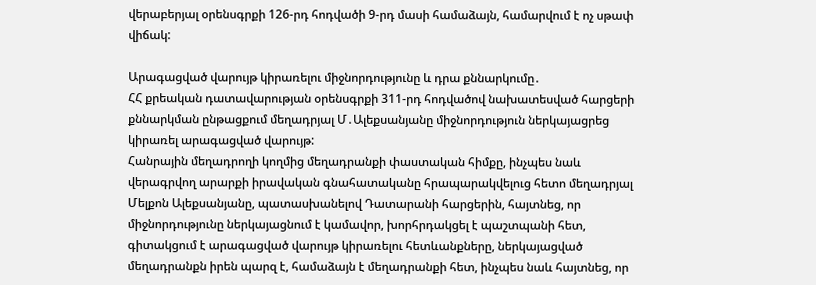վերաբերյալ օրենսգրքի 126-րդ հոդվածի 9-րդ մասի համաձայն, համարվում է ոչ սթափ վիճակ:

Արագացված վարույթ կիրառելու միջնորդությունը և դրա քննարկումը․
ՀՀ քրեական դատավարության օրենսգրքի 311-րդ հոդվածով նախատեսված հարցերի քննարկման ընթացքում մեղադրյալ Մ․Ալեքսանյանը միջնորդություն ներկայացրեց կիրառել արագացված վարույթ:
Հանրային մեղադրողի կողմից մեղադրանքի փաստական հիմքը, ինչպես նաև վերագրվող արարքի իրավական գնահատականը հրապարակվելուց հետո մեղադրյալ Մելքոն Ալեքսանյանը, պատասխանելով Դատարանի հարցերին, հայտնեց, որ միջնորդությունը ներկայացնում է կամավոր, խորհրդակցել է պաշտպանի հետ, գիտակցում է արագացված վարույթ կիրառելու հետևանքները, ներկայացված մեղադրանքն իրեն պարզ է, համաձայն է մեղադրանքի հետ, ինչպես նաև հայտնեց, որ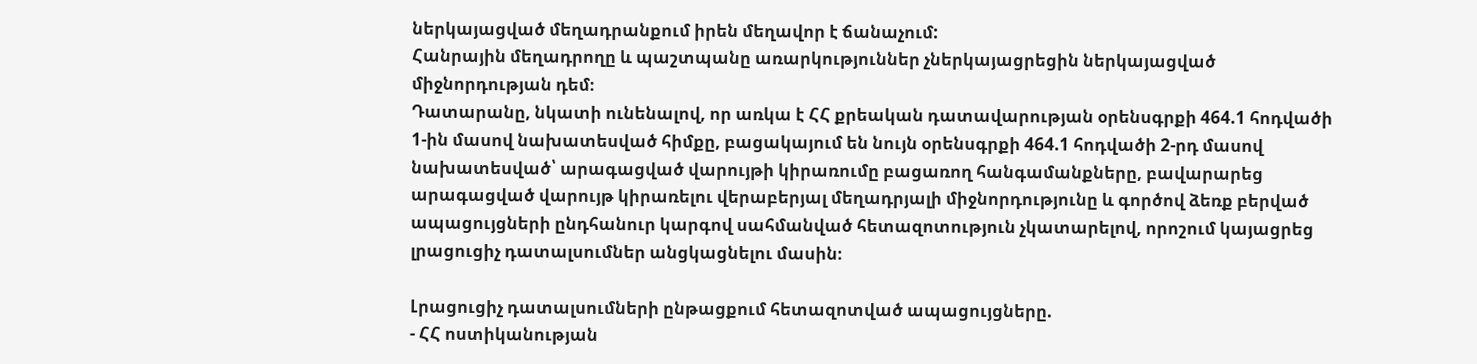ներկայացված մեղադրանքում իրեն մեղավոր է ճանաչում:
Հանրային մեղադրողը և պաշտպանը առարկություններ չներկայացրեցին ներկայացված միջնորդության դեմ։
Դատարանը, նկատի ունենալով, որ առկա է ՀՀ քրեական դատավարության օրենսգրքի 464.1 հոդվածի 1-ին մասով նախատեսված հիմքը, բացակայում են նույն օրենսգրքի 464.1 հոդվածի 2-րդ մասով նախատեսված՝ արագացված վարույթի կիրառումը բացառող հանգամանքները, բավարարեց արագացված վարույթ կիրառելու վերաբերյալ մեղադրյալի միջնորդությունը և գործով ձեռք բերված ապացույցների ընդհանուր կարգով սահմանված հետազոտություն չկատարելով, որոշում կայացրեց լրացուցիչ դատալսումներ անցկացնելու մասին։

Լրացուցիչ դատալսումների ընթացքում հետազոտված ապացույցները.
- ՀՀ ոստիկանության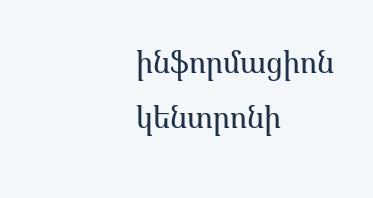ինֆորմացիոն կենտրոնի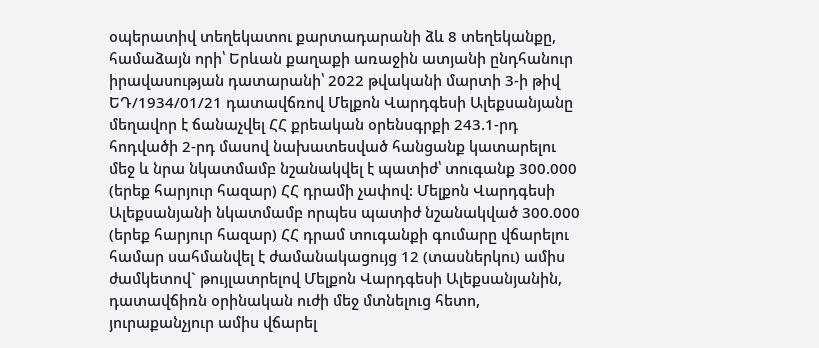օպերատիվ տեղեկատու քարտադարանի ձև 8 տեղեկանքը, համաձայն որի՝ Երևան քաղաքի առաջին ատյանի ընդհանուր իրավասության դատարանի՝ 2022 թվականի մարտի 3-ի թիվ ԵԴ/1934/01/21 դատավճռով Մելքոն Վարդգեսի Ալեքսանյանը մեղավոր է ճանաչվել ՀՀ քրեական օրենսգրքի 243.1-րդ հոդվածի 2-րդ մասով նախատեսված հանցանք կատարելու մեջ և նրա նկատմամբ նշանակվել է պատիժ՝ տուգանք 300.000 (երեք հարյուր հազար) ՀՀ դրամի չափով: Մելքոն Վարդգեսի Ալեքսանյանի նկատմամբ որպես պատիժ նշանակված 300.000 (երեք հարյուր հազար) ՀՀ դրամ տուգանքի գումարը վճարելու համար սահմանվել է ժամանակացույց 12 (տասներկու) ամիս ժամկետով` թույլատրելով Մելքոն Վարդգեսի Ալեքսանյանին, դատավճիռն օրինական ուժի մեջ մտնելուց հետո, յուրաքանչյուր ամիս վճարել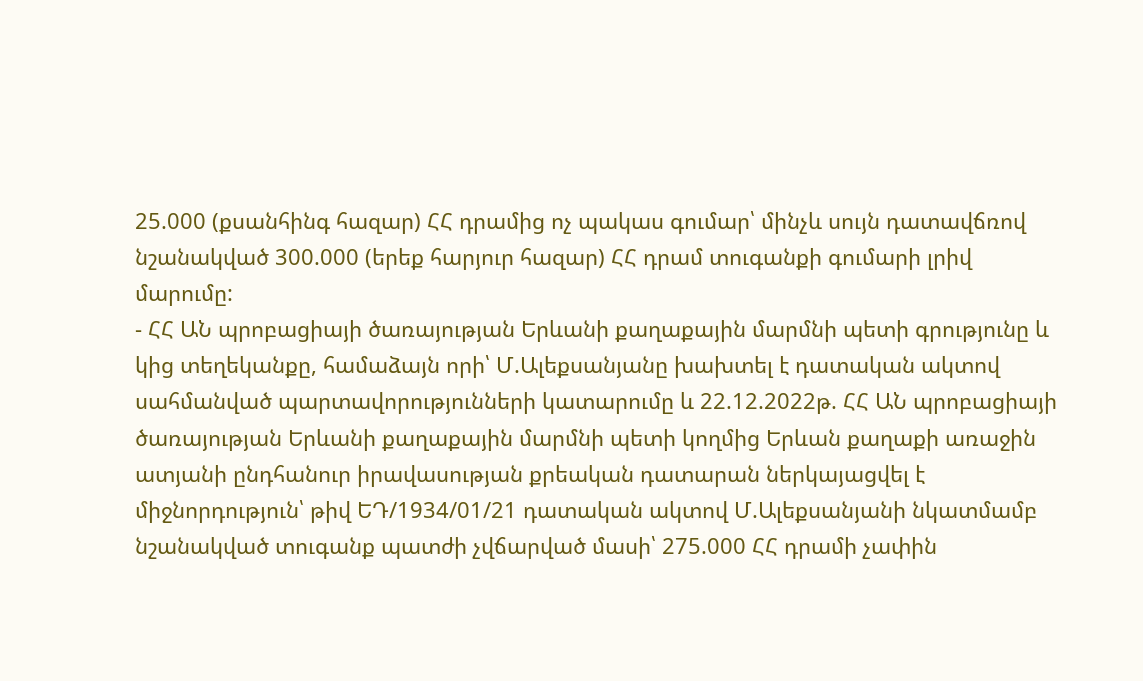25.000 (քսանհինգ հազար) ՀՀ դրամից ոչ պակաս գումար՝ մինչև սույն դատավճռով նշանակված 300.000 (երեք հարյուր հազար) ՀՀ դրամ տուգանքի գումարի լրիվ մարումը:
- ՀՀ ԱՆ պրոբացիայի ծառայության Երևանի քաղաքային մարմնի պետի գրությունը և կից տեղեկանքը, համաձայն որի՝ Մ.Ալեքսանյանը խախտել է դատական ակտով սահմանված պարտավորությունների կատարումը և 22.12.2022թ. ՀՀ ԱՆ պրոբացիայի ծառայության Երևանի քաղաքային մարմնի պետի կողմից Երևան քաղաքի առաջին ատյանի ընդհանուր իրավասության քրեական դատարան ներկայացվել է միջնորդություն՝ թիվ ԵԴ/1934/01/21 դատական ակտով Մ.Ալեքսանյանի նկատմամբ նշանակված տուգանք պատժի չվճարված մասի՝ 275.000 ՀՀ դրամի չափին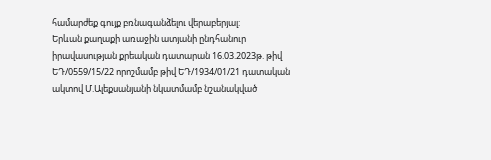համարժեք գույք բռնագանձելու վերաբերյալ:
Երևան քաղաքի առաջին ատյանի ընդհանուր իրավասության քրեական դատարան 16.03.2023թ. թիվ ԵԴ/0559/15/22 որոշմամբ թիվ ԵԴ/1934/01/21 դատական ակտով Մ.Ալեքսանյանի նկատմամբ նշանակված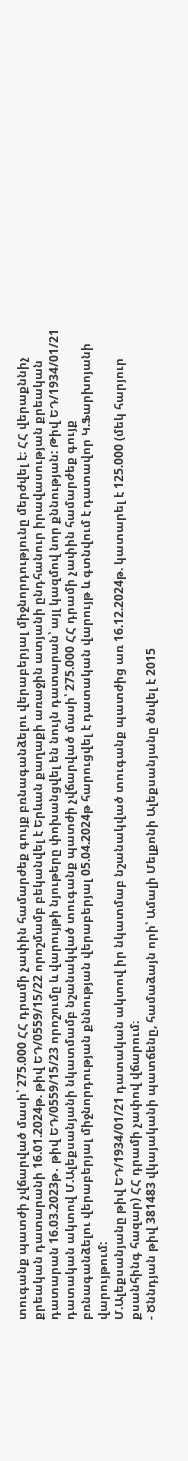տուգանք պատժի չվճարված մասի՝ 275.000 ՀՀ դրամի չափին համարժեք գույք բռնագանձելու վերաբերյալ միջնորդությունը մերժվել է։ ՀՀ վերաքննիչ քրեական դատարանի 16.01.2024թ. թիվ ԵԴ/0559/15/22 որոշմամբ բեկանվել է Երևան քաղաքի առաջին ատյանի ընդհանուր իրավասության քրեական դատարան 16.03.2023թ․ թիվ ԵԴ/0559/15/23 որոշումը և վարույթի նյութերը փոխանցվել են նույն դատարան՝ այլ կազմով նոր քննության: Թիվ ԵԴ/1934/01/21 դատական ակտով Մ.Ալեքսանյանի նկատմամբ նշանակված տուգանք պատժի չվճարված մասի՝ 275.000 ՀՀ դրամի չափին համարժեք գույք բռնագանձելու վերաբերյալ միջնորդության քննության վերաբերյալ 05.04.2024թ հարուցվել է դատական վարույթ և գտնվում է դատավոր Կ.Ֆարխոյանի վարույթում:
Մ.Ալեքսանյանը թիվ ԵԴ/1934/01/21 դատական ակտով իր նկատմաբ նշանակված տուգանք պատժից առ 16.12.2024թ. կատարել է 125.000 (մեկ հարյուր քսանհինգ հազար) ՀՀ դրամի չափով վճարում։
- Ծննդյան թիվ 381483 վկայականի պատճենը, համաձայն որի՝ Ամալի Մելքոնի Ալեքսանյանը ծնվել է 2015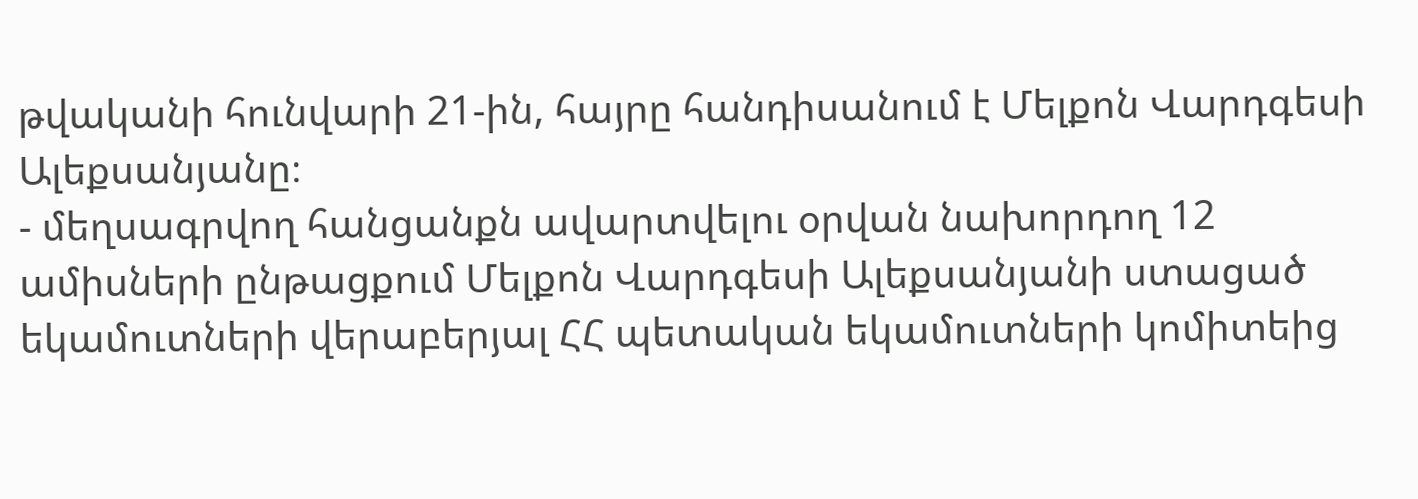թվականի հունվարի 21-ին, հայրը հանդիսանում է Մելքոն Վարդգեսի Ալեքսանյանը։
- մեղսագրվող հանցանքն ավարտվելու օրվան նախորդող 12 ամիսների ընթացքում Մելքոն Վարդգեսի Ալեքսանյանի ստացած եկամուտների վերաբերյալ ՀՀ պետական եկամուտների կոմիտեից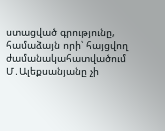ստացված գրությունը, համաձայն որի՝ հայցվող ժամանակահատվածում Մ․Ալեքսանյանը չի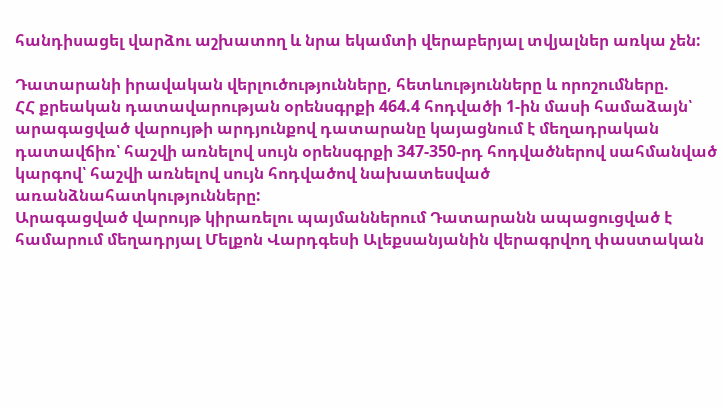հանդիսացել վարձու աշխատող և նրա եկամտի վերաբերյալ տվյալներ առկա չեն:

Դատարանի իրավական վերլուծությունները, հետևությունները և որոշումները.
ՀՀ քրեական դատավարության օրենսգրքի 464.4 հոդվածի 1-ին մասի համաձայն՝ արագացված վարույթի արդյունքով դատարանը կայացնում է մեղադրական դատավճիռ՝ հաշվի առնելով սույն օրենսգրքի 347-350-րդ հոդվածներով սահմանված կարգով՝ հաշվի առնելով սույն հոդվածով նախատեսված առանձնահատկությունները:
Արագացված վարույթ կիրառելու պայմաններում Դատարանն ապացուցված է համարում մեղադրյալ Մելքոն Վարդգեսի Ալեքսանյանին վերագրվող փաստական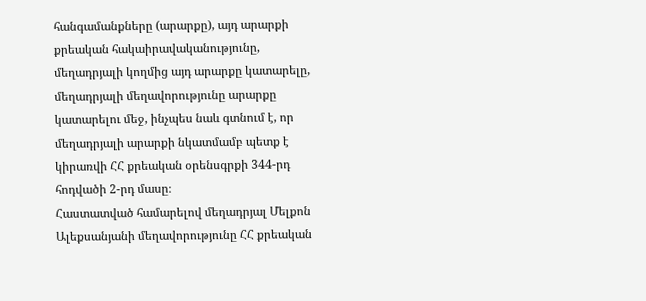հանգամանքները (արարքը), այդ արարքի քրեական հակաիրավականությունը, մեղադրյալի կողմից այդ արարքը կատարելը, մեղադրյալի մեղավորությունը արարքը կատարելու մեջ, ինչպես նաև գտնում է, որ մեղադրյալի արարքի նկատմամբ պետք է կիրառվի ՀՀ քրեական օրենսգրքի 344-րդ հոդվածի 2-րդ մասը։
Հաստատված համարելով մեղադրյալ Մելքոն Ալեքսանյանի մեղավորությունը ՀՀ քրեական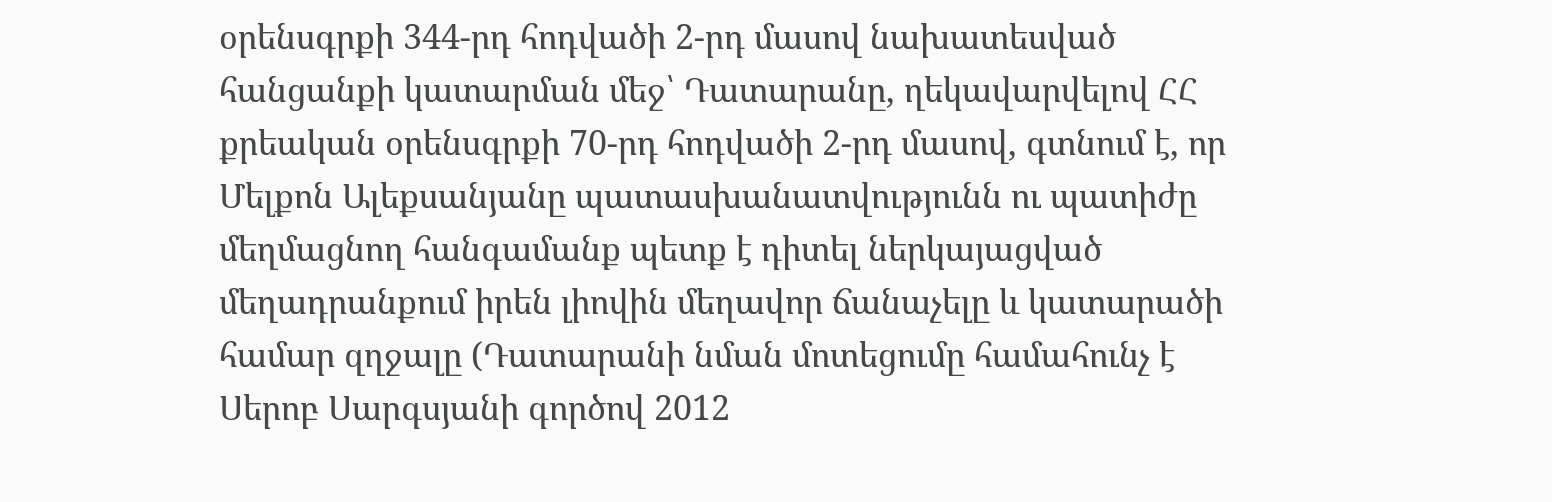օրենսգրքի 344-րդ հոդվածի 2-րդ մասով նախատեսված հանցանքի կատարման մեջ՝ Դատարանը, ղեկավարվելով ՀՀ քրեական օրենսգրքի 70-րդ հոդվածի 2-րդ մասով, գտնում է, որ Մելքոն Ալեքսանյանը պատասխանատվությունն ու պատիժը մեղմացնող հանգամանք պետք է դիտել ներկայացված մեղադրանքում իրեն լիովին մեղավոր ճանաչելը և կատարածի համար զղջալը (Դատարանի նման մոտեցումը համահունչ է Սերոբ Սարգսյանի գործով 2012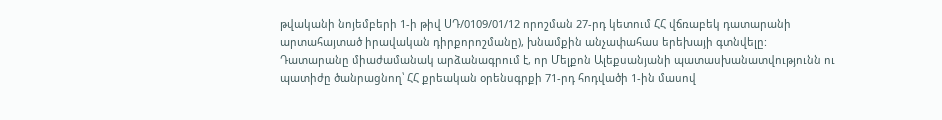թվականի նոյեմբերի 1-ի թիվ ՍԴ/0109/01/12 որոշման 27-րդ կետում ՀՀ վճռաբեկ դատարանի արտահայտած իրավական դիրքորոշմանը), խնամքին անչափահաս երեխայի գտնվելը:
Դատարանը միաժամանակ արձանագրում է, որ Մելքոն Ալեքսանյանի պատասխանատվությունն ու պատիժը ծանրացնող՝ ՀՀ քրեական օրենսգրքի 71-րդ հոդվածի 1-ին մասով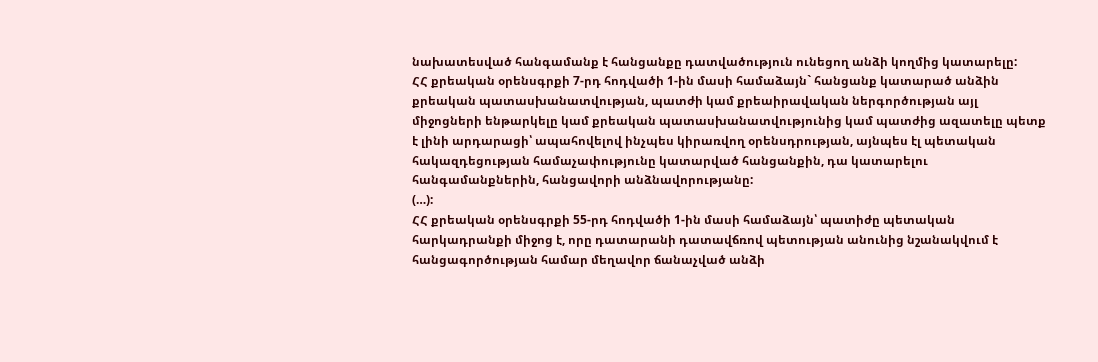նախատեսված հանգամանք է հանցանքը դատվածություն ունեցող անձի կողմից կատարելը:
ՀՀ քրեական օրենսգրքի 7-րդ հոդվածի 1-ին մասի համաձայն` հանցանք կատարած անձին քրեական պատասխանատվության, պատժի կամ քրեաիրավական ներգործության այլ միջոցների ենթարկելը կամ քրեական պատասխանատվությունից կամ պատժից ազատելը պետք է լինի արդարացի՝ ապահովելով ինչպես կիրառվող օրենսդրության, այնպես էլ պետական հակազդեցության համաչափությունը կատարված հանցանքին, դա կատարելու հանգամանքներին, հանցավորի անձնավորությանը:
(…):
ՀՀ քրեական օրենսգրքի 55-րդ հոդվածի 1-ին մասի համաձայն՝ պատիժը պետական հարկադրանքի միջոց է, որը դատարանի դատավճռով պետության անունից նշանակվում է հանցագործության համար մեղավոր ճանաչված անձի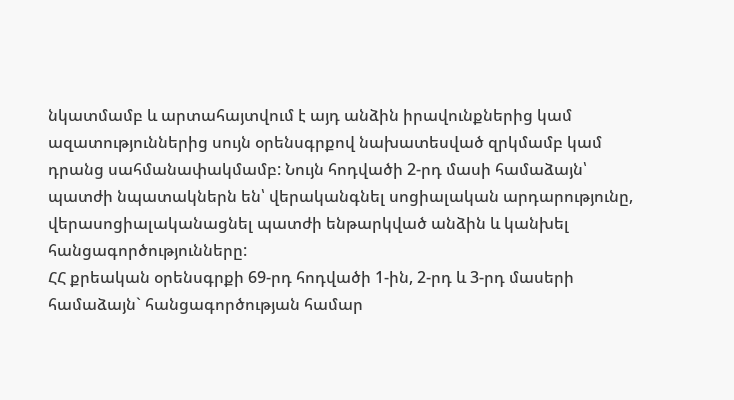նկատմամբ և արտահայտվում է այդ անձին իրավունքներից կամ ազատություններից սույն օրենսգրքով նախատեսված զրկմամբ կամ դրանց սահմանափակմամբ: Նույն հոդվածի 2-րդ մասի համաձայն՝ պատժի նպատակներն են՝ վերականգնել սոցիալական արդարությունը, վերասոցիալականացնել պատժի ենթարկված անձին և կանխել հանցագործությունները:
ՀՀ քրեական օրենսգրքի 69-րդ հոդվածի 1-ին, 2-րդ և 3-րդ մասերի համաձայն` հանցագործության համար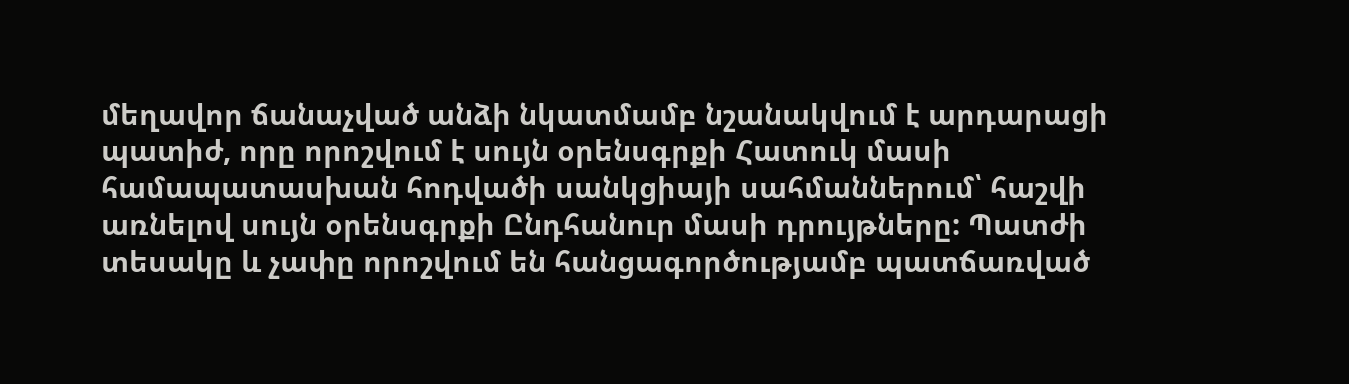մեղավոր ճանաչված անձի նկատմամբ նշանակվում է արդարացի պատիժ, որը որոշվում է սույն օրենսգրքի Հատուկ մասի համապատասխան հոդվածի սանկցիայի սահմաններում՝ հաշվի առնելով սույն օրենսգրքի Ընդհանուր մասի դրույթները: Պատժի տեսակը և չափը որոշվում են հանցագործությամբ պատճառված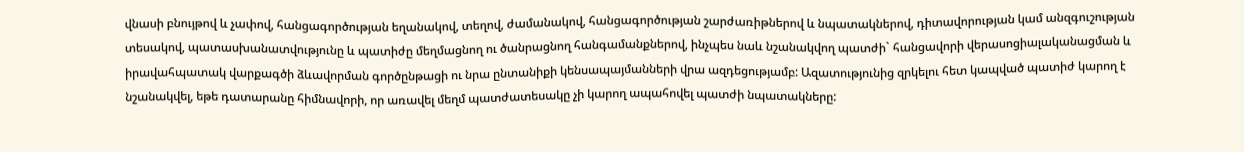վնասի բնույթով և չափով, հանցագործության եղանակով, տեղով, ժամանակով, հանցագործության շարժառիթներով և նպատակներով, դիտավորության կամ անզգուշության տեսակով, պատասխանատվությունը և պատիժը մեղմացնող ու ծանրացնող հանգամանքներով, ինչպես նաև նշանակվող պատժի` հանցավորի վերասոցիալականացման և իրավահպատակ վարքագծի ձևավորման գործընթացի ու նրա ընտանիքի կենսապայմանների վրա ազդեցությամբ: Ազատությունից զրկելու հետ կապված պատիժ կարող է նշանակվել, եթե դատարանը հիմնավորի, որ առավել մեղմ պատժատեսակը չի կարող ապահովել պատժի նպատակները: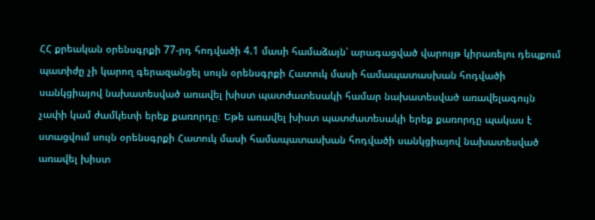ՀՀ քրեական օրենսգրքի 77-րդ հոդվածի 4.1 մասի համաձայն՝ արագացված վարույթ կիրառելու դեպքում պատիժը չի կարող գերազանցել սույն օրենսգրքի Հատուկ մասի համապատասխան հոդվածի սանկցիայով նախատեսված առավել խիստ պատժատեսակի համար նախատեսված առավելագույն չափի կամ ժամկետի երեք քառորդը։ Եթե առավել խիստ պատժատեսակի երեք քառորդը պակաս է ստացվում սույն օրենսգրքի Հատուկ մասի համապատասխան հոդվածի սանկցիայով նախատեսված առավել խիստ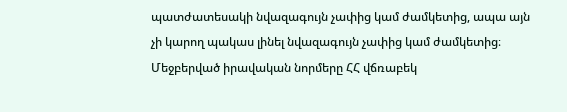պատժատեսակի նվազագույն չափից կամ ժամկետից, ապա այն չի կարող պակաս լինել նվազագույն չափից կամ ժամկետից։
Մեջբերված իրավական նորմերը ՀՀ վճռաբեկ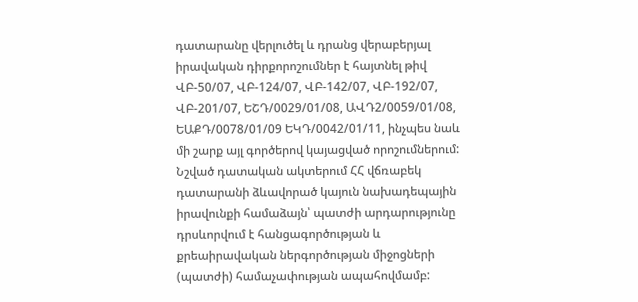դատարանը վերլուծել և դրանց վերաբերյալ իրավական դիրքորոշումներ է հայտնել թիվ ՎԲ-50/07, ՎԲ-124/07, ՎԲ-142/07, ՎԲ-192/07, ՎԲ-201/07, ԵՇԴ/0029/01/08, ԱՎԴ2/0059/01/08, ԵԱՔԴ/0078/01/09 ԵԿԴ/0042/01/11, ինչպես նաև մի շարք այլ գործերով կայացված որոշումներում: Նշված դատական ակտերում ՀՀ վճռաբեկ դատարանի ձևավորած կայուն նախադեպային իրավունքի համաձայն՝ պատժի արդարությունը դրսևորվում է հանցագործության և քրեաիրավական ներգործության միջոցների (պատժի) համաչափության ապահովմամբ: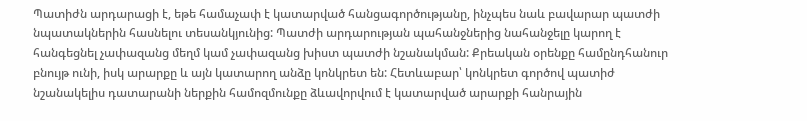Պատիժն արդարացի է, եթե համաչափ է կատարված հանցագործությանը, ինչպես նաև բավարար պատժի նպատակներին հասնելու տեսանկյունից: Պատժի արդարության պահանջներից նահանջելը կարող է հանգեցնել չափազանց մեղմ կամ չափազանց խիստ պատժի նշանակման: Քրեական օրենքը համընդհանուր բնույթ ունի, իսկ արարքը և այն կատարող անձը կոնկրետ են: Հետևաբար՝ կոնկրետ գործով պատիժ նշանակելիս դատարանի ներքին համոզմունքը ձևավորվում է կատարված արարքի հանրային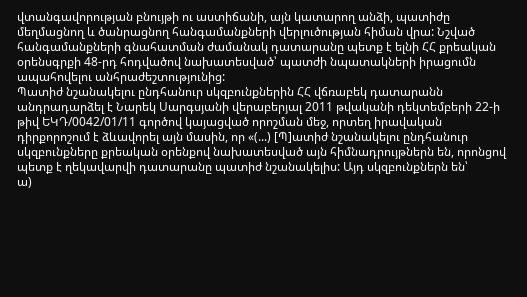վտանգավորության բնույթի ու աստիճանի, այն կատարող անձի, պատիժը մեղմացնող և ծանրացնող հանգամանքների վերլուծության հիման վրա: Նշված հանգամանքների գնահատման ժամանակ դատարանը պետք է ելնի ՀՀ քրեական օրենսգրքի 48-րդ հոդվածով նախատեսված՝ պատժի նպատակների իրացումն ապահովելու անհրաժեշտությունից:
Պատիժ նշանակելու ընդհանուր սկզբունքներին ՀՀ վճռաբեկ դատարանն անդրադարձել է Նարեկ Սարգսյանի վերաբերյալ 2011 թվականի դեկտեմբերի 22-ի թիվ ԵԿԴ/0042/01/11 գործով կայացված որոշման մեջ, որտեղ իրավական դիրքորոշում է ձևավորել այն մասին, որ «(...) [Պ]ատիժ նշանակելու ընդհանուր սկզբունքները քրեական օրենքով նախատեսված այն հիմնադրույթներն են, որոնցով պետք է ղեկավարվի դատարանը պատիժ նշանակելիս: Այդ սկզբունքներն են՝
ա)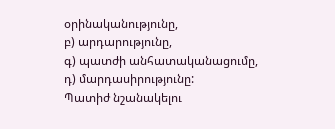օրինականությունը,
բ) արդարությունը,
գ) պատժի անհատականացումը,
դ) մարդասիրությունը:
Պատիժ նշանակելու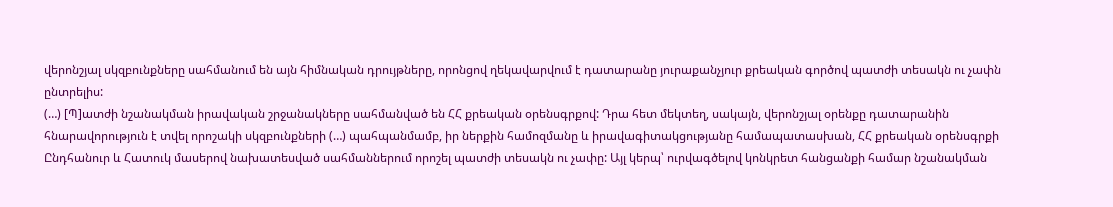վերոնշյալ սկզբունքները սահմանում են այն հիմնական դրույթները, որոնցով ղեկավարվում է դատարանը յուրաքանչյուր քրեական գործով պատժի տեսակն ու չափն ընտրելիս:
(…) [Պ]ատժի նշանակման իրավական շրջանակները սահմանված են ՀՀ քրեական օրենսգրքով: Դրա հետ մեկտեղ, սակայն, վերոնշյալ օրենքը դատարանին հնարավորություն է տվել որոշակի սկզբունքների (…) պահպանմամբ, իր ներքին համոզմանը և իրավագիտակցությանը համապատասխան, ՀՀ քրեական օրենսգրքի Ընդհանուր և Հատուկ մասերով նախատեսված սահմաններում որոշել պատժի տեսակն ու չափը: Այլ կերպ՝ ուրվագծելով կոնկրետ հանցանքի համար նշանակման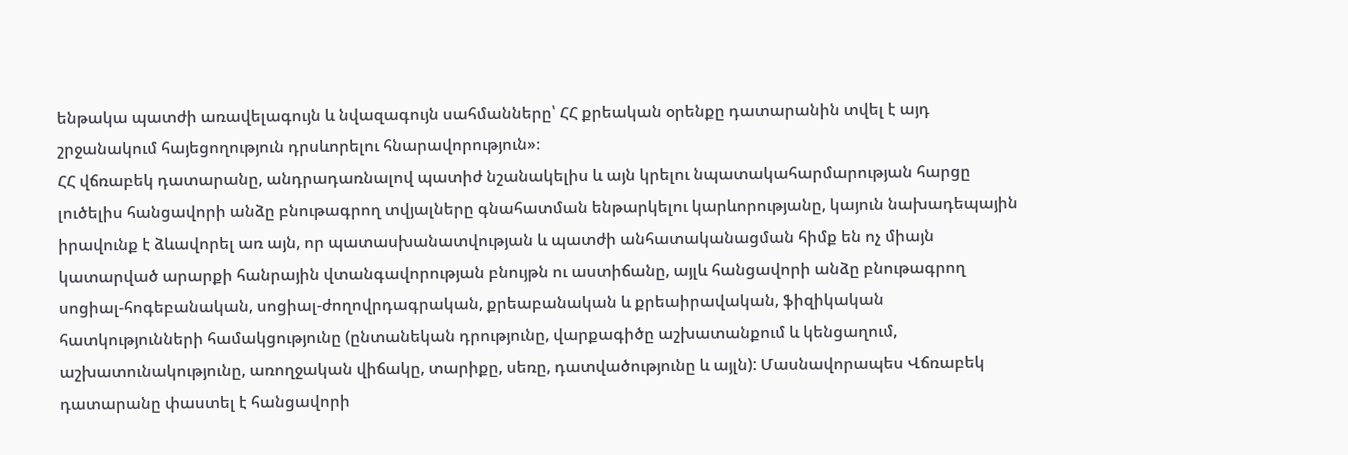ենթակա պատժի առավելագույն և նվազագույն սահմանները՝ ՀՀ քրեական օրենքը դատարանին տվել է այդ շրջանակում հայեցողություն դրսևորելու հնարավորություն»։
ՀՀ վճռաբեկ դատարանը, անդրադառնալով պատիժ նշանակելիս և այն կրելու նպատակահարմարության հարցը լուծելիս հանցավորի անձը բնութագրող տվյալները գնահատման ենթարկելու կարևորությանը, կայուն նախադեպային իրավունք է ձևավորել առ այն, որ պատասխանատվության և պատժի անհատականացման հիմք են ոչ միայն կատարված արարքի հանրային վտանգավորության բնույթն ու աստիճանը, այլև հանցավորի անձը բնութագրող սոցիալ-հոգեբանական, սոցիալ-ժողովրդագրական, քրեաբանական և քրեաիրավական, ֆիզիկական հատկությունների համակցությունը (ընտանեկան դրությունը, վարքագիծը աշխատանքում և կենցաղում, աշխատունակությունը, առողջական վիճակը, տարիքը, սեռը, դատվածությունը և այլն): Մասնավորապես Վճռաբեկ դատարանը փաստել է հանցավորի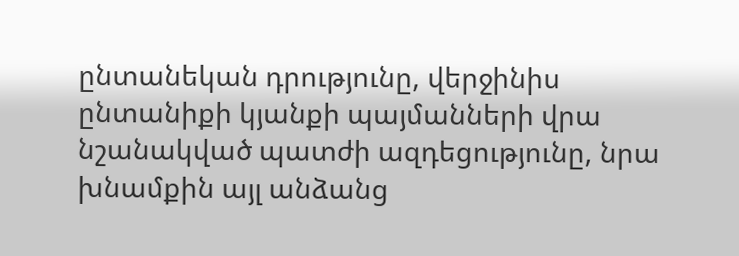ընտանեկան դրությունը, վերջինիս ընտանիքի կյանքի պայմանների վրա նշանակված պատժի ազդեցությունը, նրա խնամքին այլ անձանց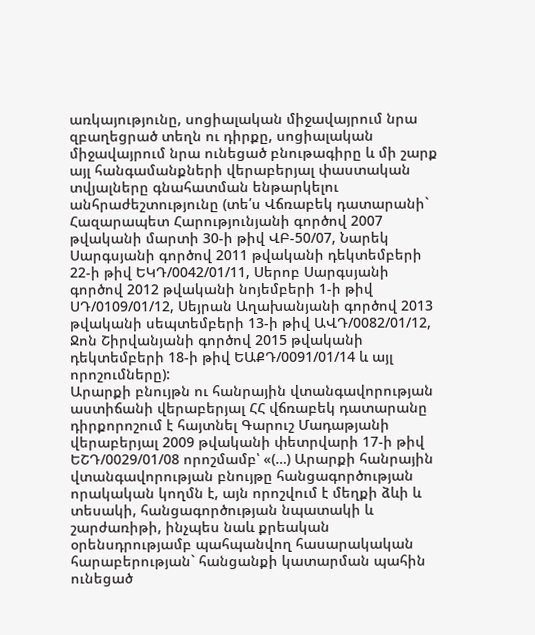առկայությունը, սոցիալական միջավայրում նրա զբաղեցրած տեղն ու դիրքը, սոցիալական միջավայրում նրա ունեցած բնութագիրը և մի շարք այլ հանգամանքների վերաբերյալ փաստական տվյալները գնահատման ենթարկելու անհրաժեշտությունը (տե՛ս Վճռաբեկ դատարանի` Հազարապետ Հարությունյանի գործով 2007 թվականի մարտի 30-ի թիվ ՎԲ-50/07, Նարեկ Սարգսյանի գործով 2011 թվականի դեկտեմբերի 22-ի թիվ ԵԿԴ/0042/01/11, Սերոբ Սարգսյանի գործով 2012 թվականի նոյեմբերի 1-ի թիվ ՍԴ/0109/01/12, Սեյրան Աղախանյանի գործով 2013 թվականի սեպտեմբերի 13-ի թիվ ԱՎԴ/0082/01/12, Ջոն Շիրվանյանի գործով 2015 թվականի դեկտեմբերի 18-ի թիվ ԵԱՔԴ/0091/01/14 և այլ որոշումները):
Արարքի բնույթն ու հանրային վտանգավորության աստիճանի վերաբերյալ ՀՀ վճռաբեկ դատարանը դիրքորոշում է հայտնել Գարուշ Մադաթյանի վերաբերյալ 2009 թվականի փետրվարի 17-ի թիվ ԵՇԴ/0029/01/08 որոշմամբ՝ «(…) Արարքի հանրային վտանգավորության բնույթը հանցագործության որակական կողմն է, այն որոշվում է մեղքի ձևի և տեսակի, հանցագործության նպատակի և շարժառիթի, ինչպես նաև քրեական օրենսդրությամբ պահպանվող հասարակական հարաբերության` հանցանքի կատարման պահին ունեցած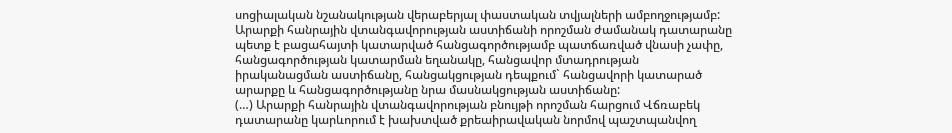սոցիալական նշանակության վերաբերյալ փաստական տվյալների ամբողջությամբ:
Արարքի հանրային վտանգավորության աստիճանի որոշման ժամանակ դատարանը պետք է բացահայտի կատարված հանցագործությամբ պատճառված վնասի չափը, հանցագործության կատարման եղանակը, հանցավոր մտադրության իրականացման աստիճանը, հանցակցության դեպքում` հանցավորի կատարած արարքը և հանցագործությանը նրա մասնակցության աստիճանը:
(…) Արարքի հանրային վտանգավորության բնույթի որոշման հարցում Վճռաբեկ դատարանը կարևորում է խախտված քրեաիրավական նորմով պաշտպանվող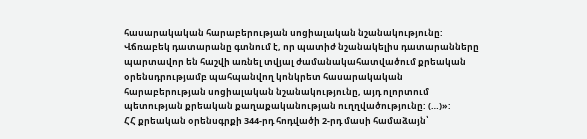հասարակական հարաբերության սոցիալական նշանակությունը: Վճռաբեկ դատարանը գտնում է, որ պատիժ նշանակելիս դատարանները պարտավոր են հաշվի առնել տվյալ ժամանակահատվածում քրեական օրենսդրությամբ պահպանվող կոնկրետ հասարակական հարաբերության սոցիալական նշանակությունը, այդ ոլորտում պետության քրեական քաղաքականության ուղղվածությունը: (…)»:
ՀՀ քրեական օրենսգրքի 344-րդ հոդվածի 2-րդ մասի համաձայն՝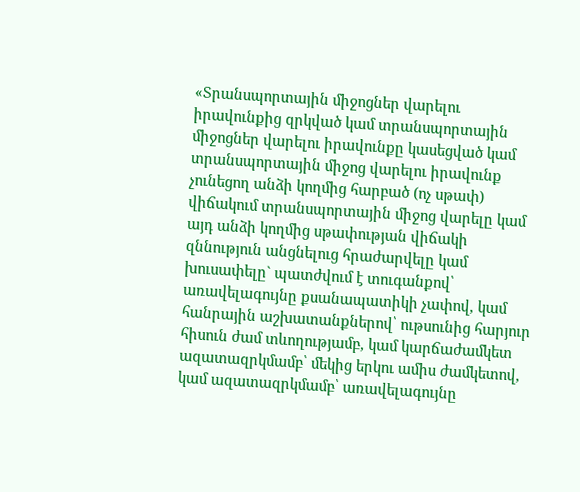«Տրանսպորտային միջոցներ վարելու իրավունքից զրկված կամ տրանսպորտային միջոցներ վարելու իրավունքը կասեցված կամ տրանսպորտային միջոց վարելու իրավունք չունեցող անձի կողմից հարբած (ոչ սթափ) վիճակում տրանսպորտային միջոց վարելը կամ այդ անձի կողմից սթափության վիճակի զննություն անցնելուց հրաժարվելը կամ խուսափելը` պատժվում է տուգանքով՝ առավելագույնը քսանապատիկի չափով, կամ հանրային աշխատանքներով՝ ութսունից հարյուր հիսուն ժամ տևողությամբ, կամ կարճաժամկետ ազատազրկմամբ՝ մեկից երկու ամիս ժամկետով, կամ ազատազրկմամբ՝ առավելագույնը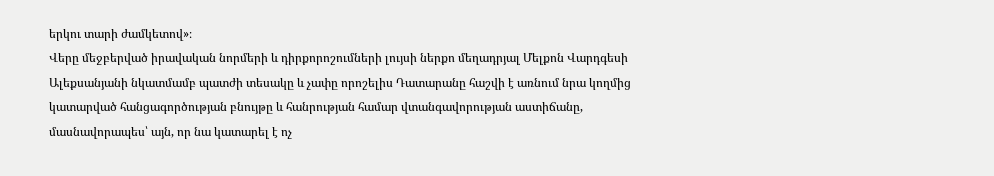երկու տարի ժամկետով»։
Վերը մեջբերված իրավական նորմերի և դիրքորոշումների լույսի ներքո մեղադրյալ Մելքոն Վարդգեսի Ալեքսանյանի նկատմամբ պատժի տեսակը և չափը որոշելիս Դատարանը հաշվի է առնում նրա կողմից կատարված հանցագործության բնույթը և հանրության համար վտանգավորության աստիճանը, մասնավորապես՝ այն, որ նա կատարել է ոչ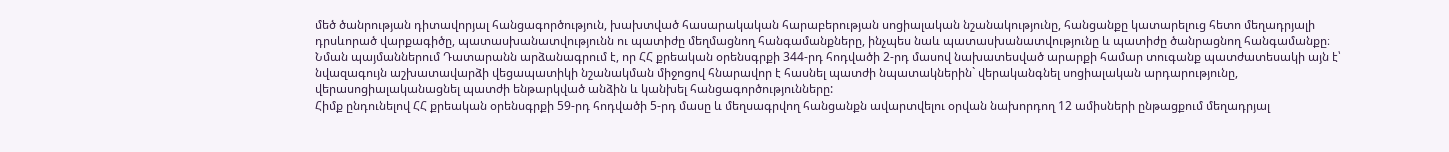մեծ ծանրության դիտավորյալ հանցագործություն, խախտված հասարակական հարաբերության սոցիալական նշանակությունը, հանցանքը կատարելուց հետո մեղադրյալի դրսևորած վարքագիծը, պատասխանատվությունն ու պատիժը մեղմացնող հանգամանքները, ինչպես նաև պատասխանատվությունը և պատիժը ծանրացնող հանգամանքը։ Նման պայմաններում Դատարանն արձանագրում է, որ ՀՀ քրեական օրենսգրքի 344-րդ հոդվածի 2-րդ մասով նախատեսված արարքի համար տուգանք պատժատեսակի այն է՝ նվազագույն աշխատավարձի վեցապատիկի նշանակման միջոցով հնարավոր է հասնել պատժի նպատակներին` վերականգնել սոցիալական արդարությունը, վերասոցիալականացնել պատժի ենթարկված անձին և կանխել հանցագործությունները:
Հիմք ընդունելով ՀՀ քրեական օրենսգրքի 59-րդ հոդվածի 5-րդ մասը և մեղսագրվող հանցանքն ավարտվելու օրվան նախորդող 12 ամիսների ընթացքում մեղադրյալ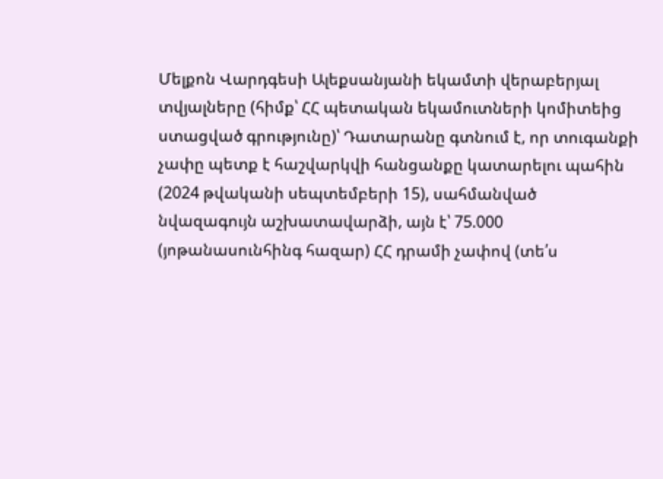Մելքոն Վարդգեսի Ալեքսանյանի եկամտի վերաբերյալ տվյալները (հիմք՝ ՀՀ պետական եկամուտների կոմիտեից ստացված գրությունը)՝ Դատարանը գտնում է, որ տուգանքի չափը պետք է հաշվարկվի հանցանքը կատարելու պահին (2024 թվականի սեպտեմբերի 15), սահմանված նվազագույն աշխատավարձի, այն է՝ 75.000 (յոթանասունհինգ հազար) ՀՀ դրամի չափով (տե՛ս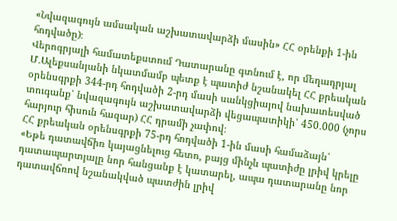«Նվազագույն ամսական աշխատավարձի մասին» ՀՀ օրենքի 1-ին հոդվածը)։
Վերոգրյալի համատեքստում Դատարանը գտնում է, որ մեղադրյալ Մ․Ալեքսանյանի նկատմամբ պետք է պատիժ նշանակել ՀՀ քրեական օրենսգրքի 344-րդ հոդվածի 2-րդ մասի սանկցիայով նախատեսված տուգանք՝ նվազագույն աշխատավարձի վեցապատիկի՝ 450․000 (չորս հարյուր հիսուն հազար) ՀՀ դրամի չափով։
ՀՀ քրեական օրենսգրքի 75-րդ հոդվածի 1-ին մասի համաձայն՝
«Եթե դատավճիռ կայացնելուց հետո, բայց մինչև պատիժը լրիվ կրելը դատապարտյալը նոր հանցանք է կատարել, ապա դատարանը նոր դատավճռով նշանակված պատժին լրիվ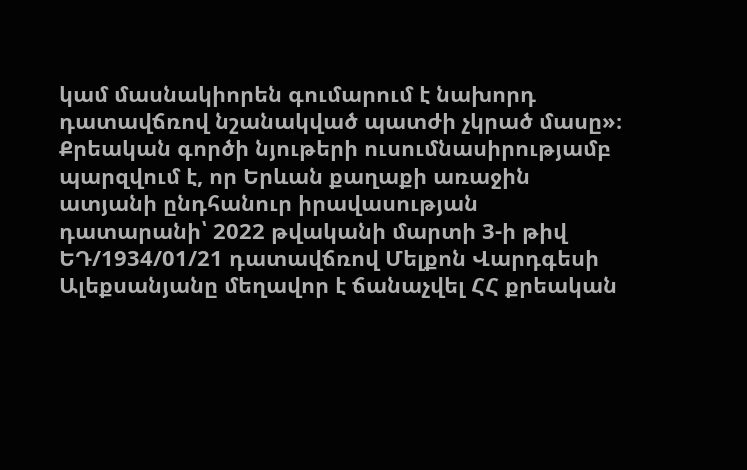կամ մասնակիորեն գումարում է նախորդ դատավճռով նշանակված պատժի չկրած մասը»։
Քրեական գործի նյութերի ուսումնասիրությամբ պարզվում է, որ Երևան քաղաքի առաջին ատյանի ընդհանուր իրավասության դատարանի՝ 2022 թվականի մարտի 3-ի թիվ ԵԴ/1934/01/21 դատավճռով Մելքոն Վարդգեսի Ալեքսանյանը մեղավոր է ճանաչվել ՀՀ քրեական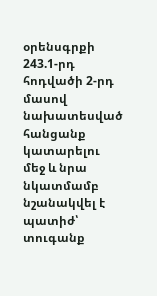օրենսգրքի 243.1-րդ հոդվածի 2-րդ մասով նախատեսված հանցանք կատարելու մեջ և նրա նկատմամբ նշանակվել է պատիժ՝ տուգանք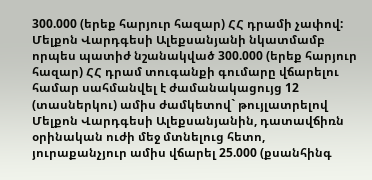300.000 (երեք հարյուր հազար) ՀՀ դրամի չափով: Մելքոն Վարդգեսի Ալեքսանյանի նկատմամբ որպես պատիժ նշանակված 300.000 (երեք հարյուր հազար) ՀՀ դրամ տուգանքի գումարը վճարելու համար սահմանվել է ժամանակացույց 12 (տասներկու) ամիս ժամկետով` թույլատրելով Մելքոն Վարդգեսի Ալեքսանյանին, դատավճիռն օրինական ուժի մեջ մտնելուց հետո, յուրաքանչյուր ամիս վճարել 25.000 (քսանհինգ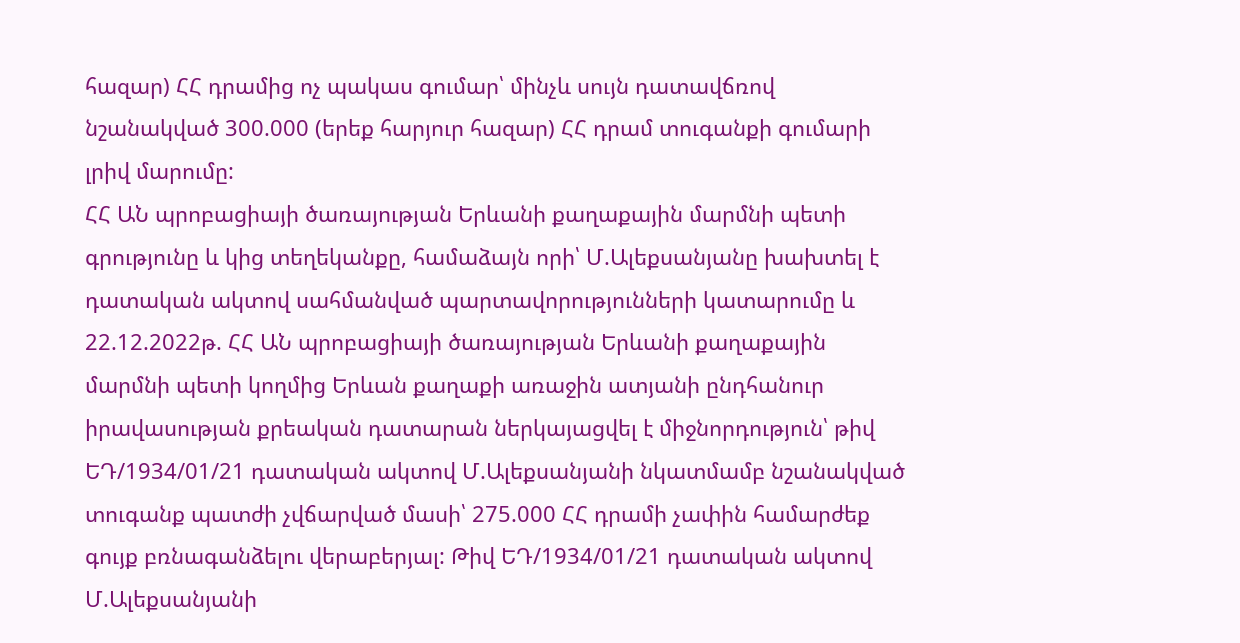հազար) ՀՀ դրամից ոչ պակաս գումար՝ մինչև սույն դատավճռով նշանակված 300.000 (երեք հարյուր հազար) ՀՀ դրամ տուգանքի գումարի լրիվ մարումը:
ՀՀ ԱՆ պրոբացիայի ծառայության Երևանի քաղաքային մարմնի պետի գրությունը և կից տեղեկանքը, համաձայն որի՝ Մ.Ալեքսանյանը խախտել է դատական ակտով սահմանված պարտավորությունների կատարումը և 22.12.2022թ. ՀՀ ԱՆ պրոբացիայի ծառայության Երևանի քաղաքային մարմնի պետի կողմից Երևան քաղաքի առաջին ատյանի ընդհանուր իրավասության քրեական դատարան ներկայացվել է միջնորդություն՝ թիվ ԵԴ/1934/01/21 դատական ակտով Մ.Ալեքսանյանի նկատմամբ նշանակված տուգանք պատժի չվճարված մասի՝ 275.000 ՀՀ դրամի չափին համարժեք գույք բռնագանձելու վերաբերյալ: Թիվ ԵԴ/1934/01/21 դատական ակտով Մ.Ալեքսանյանի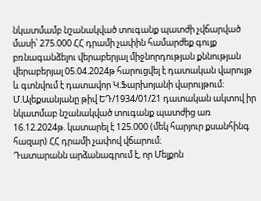նկատմամբ նշանակված տուգանք պատժի չվճարված մասի՝ 275.000 ՀՀ դրամի չափին համարժեք գույք բռնագանձելու վերաբերյալ միջնորդության քննության վերաբերյալ 05.04.2024թ հարուցվել է դատական վարույթ և գտնվում է դատավոր Կ.Ֆարխոյանի վարույթում: Մ.Ալեքսանյանը թիվ ԵԴ/1934/01/21 դատական ակտով իր նկատմաբ նշանակված տուգանք պատժից առ 16.12.2024թ. կատարել է 125.000 (մեկ հարյուր քսանհինգ հազար) ՀՀ դրամի չափով վճարում։
Դատարանն արձանագրում է, որ Մելքոն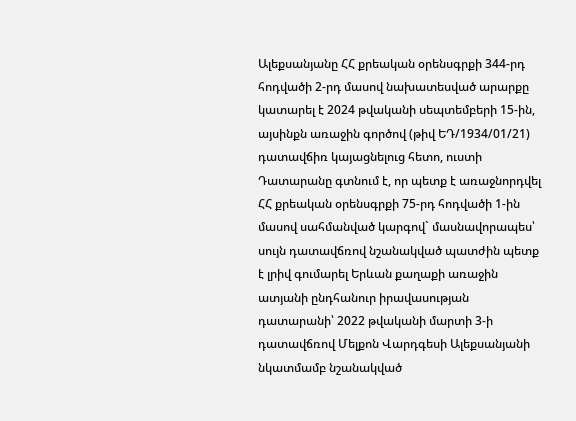Ալեքսանյանը ՀՀ քրեական օրենսգրքի 344-րդ հոդվածի 2-րդ մասով նախատեսված արարքը կատարել է 2024 թվականի սեպտեմբերի 15-ին, այսինքն առաջին գործով (թիվ ԵԴ/1934/01/21) դատավճիռ կայացնելուց հետո, ուստի Դատարանը գտնում է, որ պետք է առաջնորդվել ՀՀ քրեական օրենսգրքի 75-րդ հոդվածի 1-ին մասով սահմանված կարգով` մասնավորապես՝ սույն դատավճռով նշանակված պատժին պետք է լրիվ գումարել Երևան քաղաքի առաջին ատյանի ընդհանուր իրավասության դատարանի՝ 2022 թվականի մարտի 3-ի դատավճռով Մելքոն Վարդգեսի Ալեքսանյանի նկատմամբ նշանակված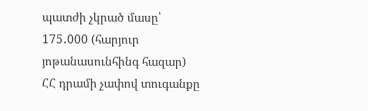պատժի չկրած մասը՝ 175․000 (հարյուր յոթանասունհինգ հազար) ՀՀ դրամի չափով տուգանքը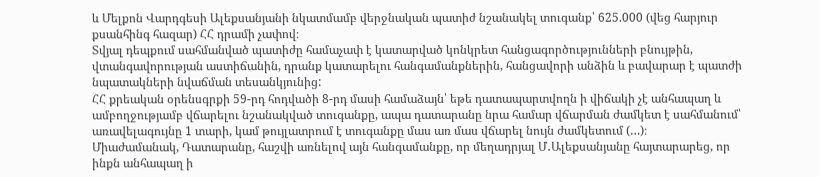և Մելքոն Վարդգեսի Ալեքսանյանի նկատմամբ վերջնական պատիժ նշանակել տուգանք՝ 625.000 (վեց հարյուր քսանհինգ հազար) ՀՀ դրամի չափով։
Տվյալ դեպքում սահմանված պատիժը համաչափ է կատարված կոնկրետ հանցագործությունների բնույթին, վտանգավորության աստիճանին, դրանք կատարելու հանգամանքներին, հանցավորի անձին և բավարար է պատժի նպատակների նվաճման տեսանկյունից:
ՀՀ քրեական օրենսգրքի 59-րդ հոդվածի 8-րդ մասի համաձայն՝ եթե դատապարտվողն ի վիճակի չէ անհապաղ և ամբողջությամբ վճարելու նշանակված տուգանքը, ապա դատարանը նրա համար վճարման ժամկետ է սահմանում՝ առավելագույնը 1 տարի, կամ թույլատրում է տուգանքը մաս առ մաս վճարել նույն ժամկետում (…)։
Միաժամանակ, Դատարանը, հաշվի առնելով այն հանգամանքը, որ մեղադրյալ Մ․Ալեքսանյանը հայտարարեց, որ ինքն անհապաղ ի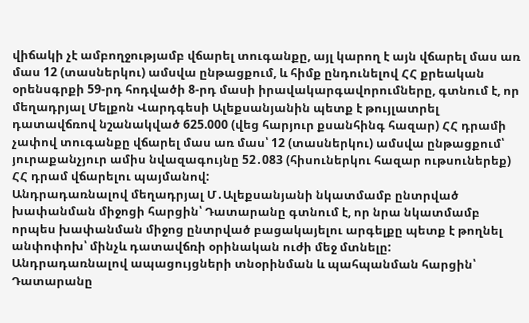վիճակի չէ ամբողջությամբ վճարել տուգանքը, այլ կարող է այն վճարել մաս առ մաս 12 (տասներկու) ամսվա ընթացքում, և հիմք ընդունելով ՀՀ քրեական օրենսգրքի 59-րդ հոդվածի 8-րդ մասի իրավակարգավորումները, գտնում է, որ մեղադրյալ Մելքոն Վարդգեսի Ալեքսանյանին պետք է թույլատրել դատավճռով նշանակված 625.000 (վեց հարյուր քսանհինգ հազար) ՀՀ դրամի չափով տուգանքը վճարել մաս առ մաս՝ 12 (տասներկու) ամսվա ընթացքում՝ յուրաքանչյուր ամիս նվազագույնը 52․083 (հիսուներկու հազար ութսուներեք) ՀՀ դրամ վճարելու պայմանով:
Անդրադառնալով մեղադրյալ Մ․Ալեքսանյանի նկատմամբ ընտրված խափանման միջոցի հարցին՝ Դատարանը գտնում է, որ նրա նկատմամբ որպես խափանման միջոց ընտրված բացակայելու արգելքը պետք է թողնել անփոփոխ՝ մինչև դատավճռի օրինական ուժի մեջ մտնելը:
Անդրադառնալով ապացույցների տնօրինման և պահպանման հարցին՝ Դատարանը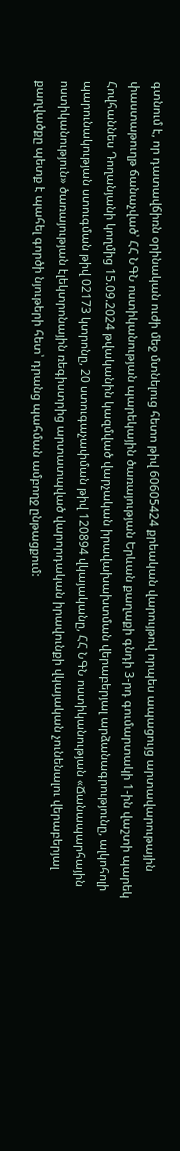գտնում է, որ դատավճիռն օրինական ուժի մեջ մտնելուց հետո թիվ 60605424 քրեական վարույթով որպես ապացույց արտավարութային փաստաթուղթ ճանաչված՝ ՀՀ ՆԳՆ ոստիկանության պարեկային ծառայության Երևան քաղաքի գնդի 3-րդ գումարտակի 1-ին վաշտի պարեկ Հովհաննես Դողանյանի կողմից 15.09.2024 թվականին կազմված վարչական իրավախախտման վերաբերյալ արձանագրությունը, ալկոհոլի պարունակության ստուգման թիվ 02173 կտրոնը, 20 ստուգաչափման թիվ 120894 վկայականը, ՀՀ ՆԳՆ ոստիկանության «Ճանապարհային ոստիկանություն» ծառայության էլեկտրոնային ռեգիստրից արտատպված վարորդական իրավունքի վկայական չունենալու վերաբերյալ քաղվածքը պետք է պահել գործի նյութերի հետ՝ դրանց պահման ամբողջ ընթացքում: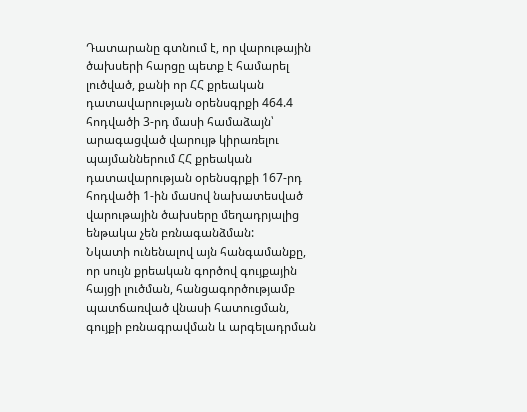Դատարանը գտնում է, որ վարութային ծախսերի հարցը պետք է համարել լուծված, քանի որ ՀՀ քրեական դատավարության օրենսգրքի 464.4 հոդվածի 3-րդ մասի համաձայն՝ արագացված վարույթ կիրառելու պայմաններում ՀՀ քրեական դատավարության օրենսգրքի 167-րդ հոդվածի 1-ին մաuով նախատեսված վարութային ծախսերը մեղադրյալից ենթակա չեն բռնագանձման:
Նկատի ունենալով այն հանգամանքը, որ սույն քրեական գործով գույքային հայցի լուծման, հանցագործությամբ պատճառված վնասի հատուցման, գույքի բռնագրավման և արգելադրման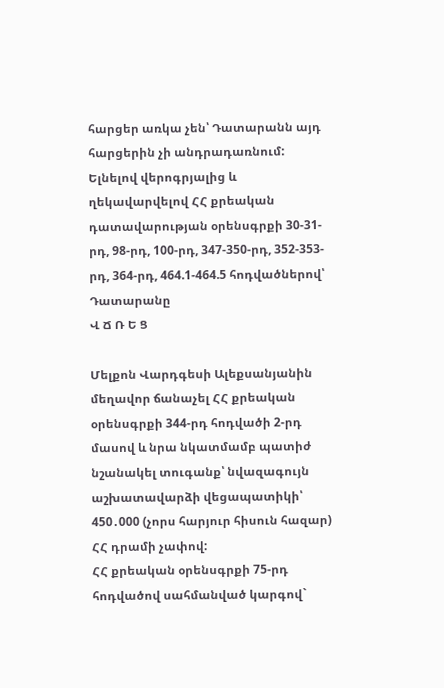հարցեր առկա չեն՝ Դատարանն այդ հարցերին չի անդրադառնում:
Ելնելով վերոգրյալից և ղեկավարվելով ՀՀ քրեական դատավարության օրենսգրքի 30-31-րդ, 98-րդ, 100-րդ, 347-350-րդ, 352-353-րդ, 364-րդ, 464.1-464.5 հոդվածներով՝ Դատարանը
Վ Ճ Ռ Ե Ց

Մելքոն Վարդգեսի Ալեքսանյանին մեղավոր ճանաչել ՀՀ քրեական օրենսգրքի 344-րդ հոդվածի 2-րդ մասով և նրա նկատմամբ պատիժ նշանակել տուգանք՝ նվազագույն աշխատավարձի վեցապատիկի՝ 450․000 (չորս հարյուր հիսուն հազար) ՀՀ դրամի չափով:
ՀՀ քրեական օրենսգրքի 75-րդ հոդվածով սահմանված կարգով`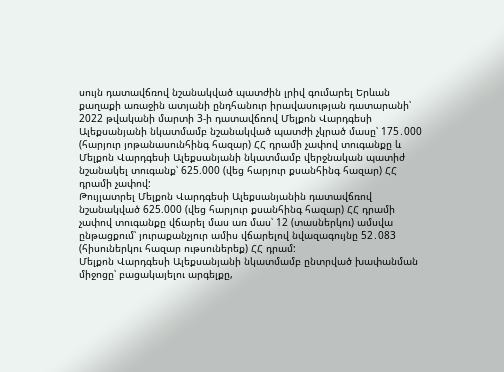սույն դատավճռով նշանակված պատժին լրիվ գումարել Երևան քաղաքի առաջին ատյանի ընդհանուր իրավասության դատարանի՝ 2022 թվականի մարտի 3-ի դատավճռով Մելքոն Վարդգեսի Ալեքսանյանի նկատմամբ նշանակված պատժի չկրած մասը՝ 175․000 (հարյուր յոթանասունհինգ հազար) ՀՀ դրամի չափով տուգանքը և Մելքոն Վարդգեսի Ալեքսանյանի նկատմամբ վերջնական պատիժ նշանակել տուգանք՝ 625.000 (վեց հարյուր քսանհինգ հազար) ՀՀ դրամի չափով:
Թույլատրել Մելքոն Վարդգեսի Ալեքսանյանին դատավճռով նշանակված 625.000 (վեց հարյուր քսանհինգ հազար) ՀՀ դրամի չափով տուգանքը վճարել մաս առ մաս՝ 12 (տասներկու) ամսվա ընթացքում՝ յուրաքանչյուր ամիս վճարելով նվազագույնը 52․083 (հիսուներկու հազար ութսուներեք) ՀՀ դրամ:
Մելքոն Վարդգեսի Ալեքսանյանի նկատմամբ ընտրված խափանման միջոցը՝ բացակայելու արգելքը,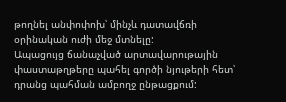թողնել անփոփոխ՝ մինչև դատավճռի օրինական ուժի մեջ մտնելը:
Ապացույց ճանաչված արտավարութային փաստաթղթերը պահել գործի նյութերի հետ՝ դրանց պահման ամբողջ ընթացքում: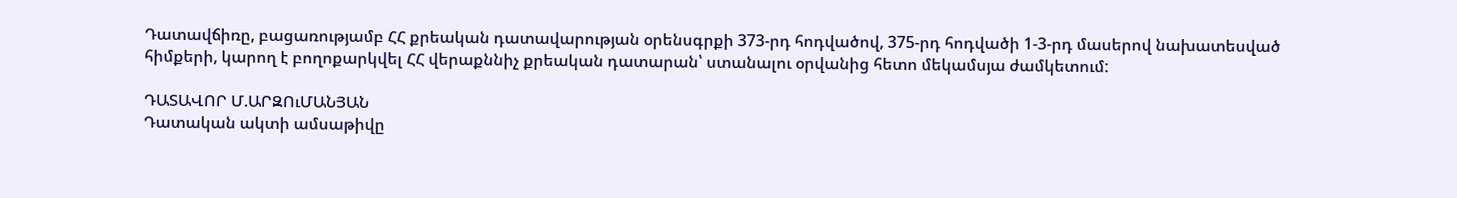Դատավճիռը, բացառությամբ ՀՀ քրեական դատավարության օրենսգրքի 373-րդ հոդվածով, 375-րդ հոդվածի 1-3-րդ մասերով նախատեսված հիմքերի, կարող է բողոքարկվել ՀՀ վերաքննիչ քրեական դատարան՝ ստանալու օրվանից հետո մեկամսյա ժամկետում:

ԴԱՏԱՎՈՐ Մ.ԱՐԶՈւՄԱՆՅԱՆ
Դատական ակտի ամսաթիվը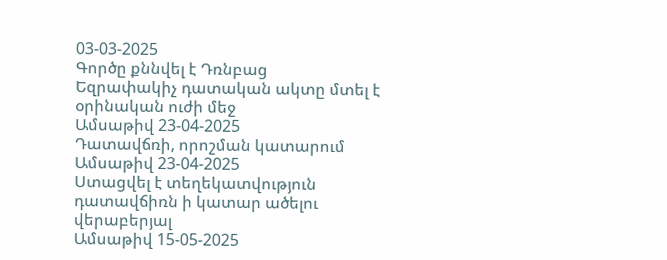03-03-2025
Գործը քննվել է Դռնբաց
Եզրափակիչ դատական ակտը մտել է օրինական ուժի մեջ
Ամսաթիվ 23-04-2025
Դատավճռի, որոշման կատարում
Ամսաթիվ 23-04-2025
Ստացվել է տեղեկատվություն դատավճիռն ի կատար ածելու վերաբերյալ
Ամսաթիվ 15-05-2025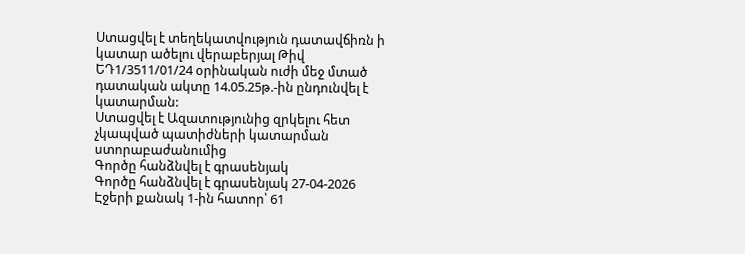Ստացվել է տեղեկատվություն դատավճիռն ի կատար ածելու վերաբերյալ Թիվ ԵԴ1/3511/01/24 օրինական ուժի մեջ մտած դատական ակտը 14.05.25թ.-ին ընդունվել է կատարման:
Ստացվել է Ազատությունից զրկելու հետ չկապված պատիժների կատարման ստորաբաժանումից
Գործը հանձնվել է գրասենյակ
Գործը հանձնվել է գրասենյակ 27-04-2026
Էջերի քանակ 1-ին հատոր՝ 61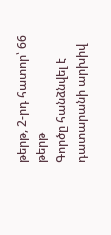թերթ, 2-րդ հատոր՝ 66 թերթ
Գործը հանձնվել է դատարանի արխիվ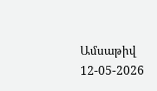Ամսաթիվ 12-05-2026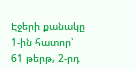Էջերի քանակը 1-ին հատոր՝ 61 թերթ, 2-րդ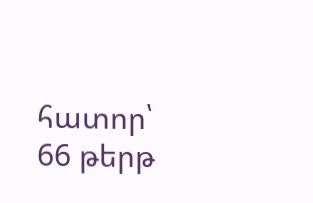հատոր՝ 66 թերթ